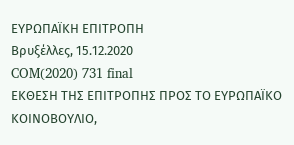ΕΥΡΩΠΑΪΚΗ ΕΠΙΤΡΟΠΗ
Βρυξέλλες, 15.12.2020
COM(2020) 731 final
ΕΚΘΕΣΗ ΤΗΣ ΕΠΙΤΡΟΠΗΣ ΠΡΟΣ ΤΟ ΕΥΡΩΠΑΪΚΟ ΚΟΙΝΟΒΟΥΛΙΟ,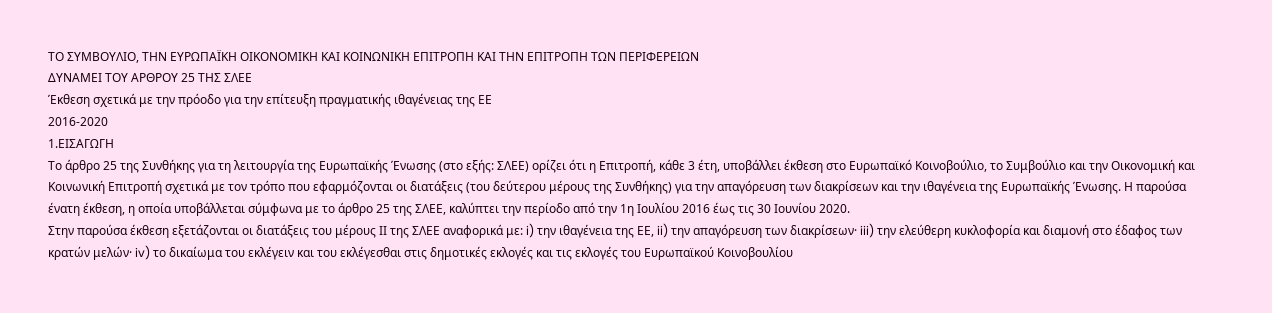ΤΟ ΣΥΜΒΟΥΛΙΟ, ΤΗΝ ΕΥΡΩΠΑΪΚΗ ΟΙΚΟΝΟΜΙΚΗ ΚΑΙ ΚΟΙΝΩΝΙΚΗ ΕΠΙΤΡΟΠΗ ΚΑΙ ΤΗΝ ΕΠΙΤΡΟΠΗ ΤΩΝ ΠΕΡΙΦΕΡΕΙΩΝ
ΔΥΝΑΜΕΙ ΤΟΥ ΑΡΘΡΟΥ 25 ΤΗΣ ΣΛΕΕ
Έκθεση σχετικά με την πρόοδο για την επίτευξη πραγματικής ιθαγένειας της ΕΕ
2016-2020
1.ΕΙΣΑΓΩΓΗ
Το άρθρο 25 της Συνθήκης για τη λειτουργία της Ευρωπαϊκής Ένωσης (στο εξής: ΣΛΕΕ) ορίζει ότι η Επιτροπή, κάθε 3 έτη, υποβάλλει έκθεση στο Ευρωπαϊκό Κοινοβούλιο, το Συμβούλιο και την Οικονομική και Κοινωνική Επιτροπή σχετικά με τον τρόπο που εφαρμόζονται οι διατάξεις (του δεύτερου μέρους της Συνθήκης) για την απαγόρευση των διακρίσεων και την ιθαγένεια της Ευρωπαϊκής Ένωσης. Η παρούσα ένατη έκθεση, η οποία υποβάλλεται σύμφωνα με το άρθρο 25 της ΣΛΕΕ, καλύπτει την περίοδο από την 1η Ιουλίου 2016 έως τις 30 Ιουνίου 2020.
Στην παρούσα έκθεση εξετάζονται οι διατάξεις του μέρους ΙΙ της ΣΛΕΕ αναφορικά με: i) την ιθαγένεια της ΕΕ, ii) την απαγόρευση των διακρίσεων· iii) την ελεύθερη κυκλοφορία και διαμονή στο έδαφος των κρατών μελών· iv) το δικαίωμα του εκλέγειν και του εκλέγεσθαι στις δημοτικές εκλογές και τις εκλογές του Ευρωπαϊκού Κοινοβουλίου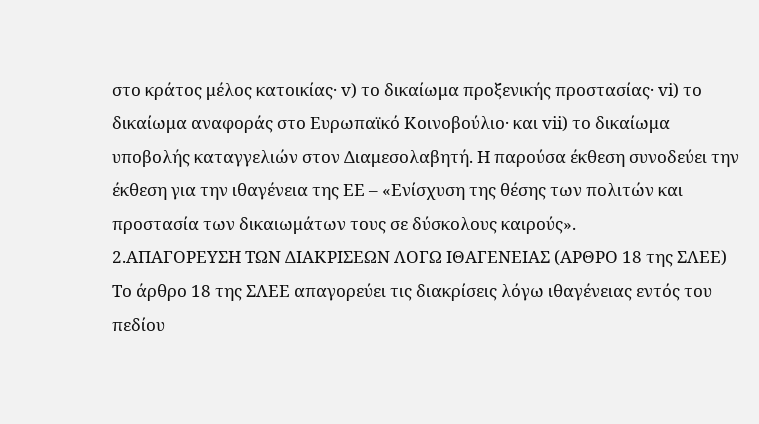στο κράτος μέλος κατοικίας· v) το δικαίωμα προξενικής προστασίας· vi) το δικαίωμα αναφοράς στο Ευρωπαϊκό Κοινοβούλιο· και vii) το δικαίωμα υποβολής καταγγελιών στον Διαμεσολαβητή. Η παρούσα έκθεση συνοδεύει την έκθεση για την ιθαγένεια της ΕΕ – «Ενίσχυση της θέσης των πολιτών και προστασία των δικαιωμάτων τους σε δύσκολους καιρούς».
2.ΑΠΑΓΟΡΕΥΣΗ ΤΩΝ ΔΙΑΚΡΙΣΕΩΝ ΛΟΓΩ ΙΘΑΓΕΝΕΙΑΣ (ΑΡΘΡΟ 18 της ΣΛΕΕ)
Το άρθρο 18 της ΣΛΕΕ απαγορεύει τις διακρίσεις λόγω ιθαγένειας εντός του πεδίου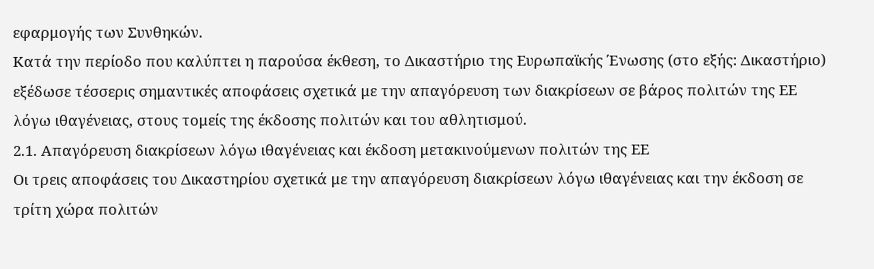εφαρμογής των Συνθηκών.
Κατά την περίοδο που καλύπτει η παρούσα έκθεση, το Δικαστήριο της Ευρωπαϊκής Ένωσης (στο εξής: Δικαστήριο) εξέδωσε τέσσερις σημαντικές αποφάσεις σχετικά με την απαγόρευση των διακρίσεων σε βάρος πολιτών της ΕΕ λόγω ιθαγένειας, στους τομείς της έκδοσης πολιτών και του αθλητισμού.
2.1. Απαγόρευση διακρίσεων λόγω ιθαγένειας και έκδοση μετακινούμενων πολιτών της ΕΕ
Οι τρεις αποφάσεις του Δικαστηρίου σχετικά με την απαγόρευση διακρίσεων λόγω ιθαγένειας και την έκδοση σε τρίτη χώρα πολιτών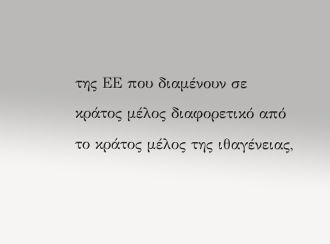της ΕΕ που διαμένουν σε κράτος μέλος διαφορετικό από το κράτος μέλος της ιθαγένειας,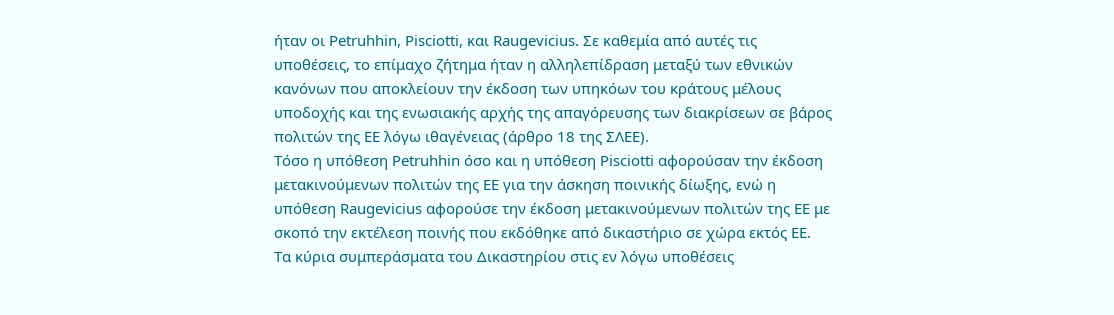ήταν οι Petruhhin, Pisciotti, και Raugevicius. Σε καθεμία από αυτές τις υποθέσεις, το επίμαχο ζήτημα ήταν η αλληλεπίδραση μεταξύ των εθνικών κανόνων που αποκλείουν την έκδοση των υπηκόων του κράτους μέλους υποδοχής και της ενωσιακής αρχής της απαγόρευσης των διακρίσεων σε βάρος πολιτών της ΕΕ λόγω ιθαγένειας (άρθρο 18 της ΣΛΕΕ).
Τόσο η υπόθεση Petruhhin όσο και η υπόθεση Pisciotti αφορούσαν την έκδοση μετακινούμενων πολιτών της ΕΕ για την άσκηση ποινικής δίωξης, ενώ η υπόθεση Raugevicius αφορούσε την έκδοση μετακινούμενων πολιτών της ΕΕ με σκοπό την εκτέλεση ποινής που εκδόθηκε από δικαστήριο σε χώρα εκτός ΕΕ.
Τα κύρια συμπεράσματα του Δικαστηρίου στις εν λόγω υποθέσεις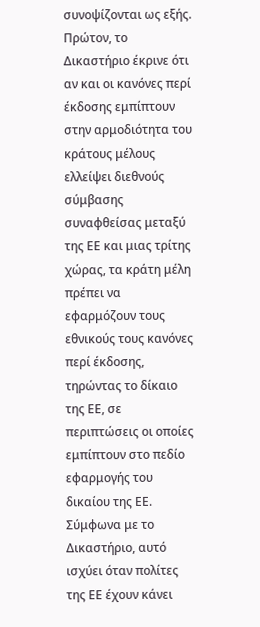συνοψίζονται ως εξής. Πρώτον, το Δικαστήριο έκρινε ότι αν και οι κανόνες περί έκδοσης εμπίπτουν στην αρμοδιότητα του κράτους μέλους ελλείψει διεθνούς σύμβασης συναφθείσας μεταξύ της ΕΕ και μιας τρίτης χώρας, τα κράτη μέλη πρέπει να εφαρμόζουν τους εθνικούς τους κανόνες περί έκδοσης, τηρώντας το δίκαιο της ΕΕ, σε περιπτώσεις οι οποίες εμπίπτουν στο πεδίο εφαρμογής του δικαίου της ΕΕ. Σύμφωνα με το Δικαστήριο, αυτό ισχύει όταν πολίτες της ΕΕ έχουν κάνει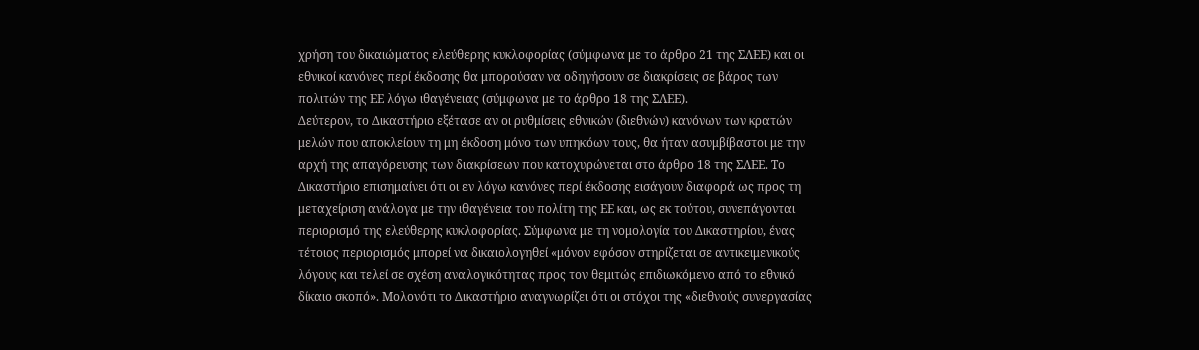χρήση του δικαιώματος ελεύθερης κυκλοφορίας (σύμφωνα με το άρθρο 21 της ΣΛΕΕ) και οι εθνικοί κανόνες περί έκδοσης θα μπορούσαν να οδηγήσουν σε διακρίσεις σε βάρος των πολιτών της ΕΕ λόγω ιθαγένειας (σύμφωνα με το άρθρο 18 της ΣΛΕΕ).
Δεύτερον, το Δικαστήριο εξέτασε αν οι ρυθμίσεις εθνικών (διεθνών) κανόνων των κρατών μελών που αποκλείουν τη μη έκδοση μόνο των υπηκόων τους, θα ήταν ασυμβίβαστοι με την αρχή της απαγόρευσης των διακρίσεων που κατοχυρώνεται στο άρθρο 18 της ΣΛΕΕ. Το Δικαστήριο επισημαίνει ότι οι εν λόγω κανόνες περί έκδοσης εισάγουν διαφορά ως προς τη μεταχείριση ανάλογα με την ιθαγένεια του πολίτη της ΕΕ και, ως εκ τούτου, συνεπάγονται περιορισμό της ελεύθερης κυκλοφορίας. Σύμφωνα με τη νομολογία του Δικαστηρίου, ένας τέτοιος περιορισμός μπορεί να δικαιολογηθεί «μόνον εφόσον στηρίζεται σε αντικειμενικούς λόγους και τελεί σε σχέση αναλογικότητας προς τον θεμιτώς επιδιωκόμενο από το εθνικό δίκαιο σκοπό». Μολονότι το Δικαστήριο αναγνωρίζει ότι οι στόχοι της «διεθνούς συνεργασίας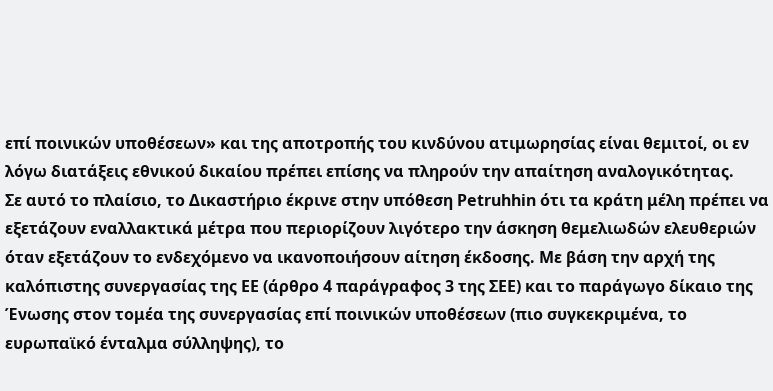επί ποινικών υποθέσεων» και της αποτροπής του κινδύνου ατιμωρησίας είναι θεμιτοί, οι εν λόγω διατάξεις εθνικού δικαίου πρέπει επίσης να πληρούν την απαίτηση αναλογικότητας.
Σε αυτό το πλαίσιο, το Δικαστήριο έκρινε στην υπόθεση Petruhhin ότι τα κράτη μέλη πρέπει να εξετάζουν εναλλακτικά μέτρα που περιορίζουν λιγότερο την άσκηση θεμελιωδών ελευθεριών όταν εξετάζουν το ενδεχόμενο να ικανοποιήσουν αίτηση έκδοσης. Με βάση την αρχή της καλόπιστης συνεργασίας της ΕΕ (άρθρο 4 παράγραφος 3 της ΣΕΕ) και το παράγωγο δίκαιο της Ένωσης στον τομέα της συνεργασίας επί ποινικών υποθέσεων (πιο συγκεκριμένα, το ευρωπαϊκό ένταλμα σύλληψης), το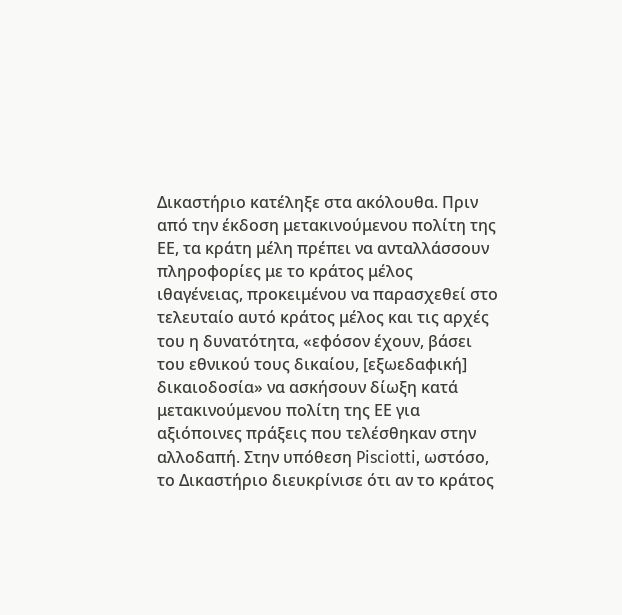Δικαστήριο κατέληξε στα ακόλουθα. Πριν από την έκδοση μετακινούμενου πολίτη της ΕΕ, τα κράτη μέλη πρέπει να ανταλλάσσουν πληροφορίες με το κράτος μέλος ιθαγένειας, προκειμένου να παρασχεθεί στο τελευταίο αυτό κράτος μέλος και τις αρχές του η δυνατότητα, «εφόσον έχουν, βάσει του εθνικού τους δικαίου, [εξωεδαφική] δικαιοδοσία» να ασκήσουν δίωξη κατά μετακινούμενου πολίτη της ΕΕ για αξιόποινες πράξεις που τελέσθηκαν στην αλλοδαπή. Στην υπόθεση Pisciotti, ωστόσο, το Δικαστήριο διευκρίνισε ότι αν το κράτος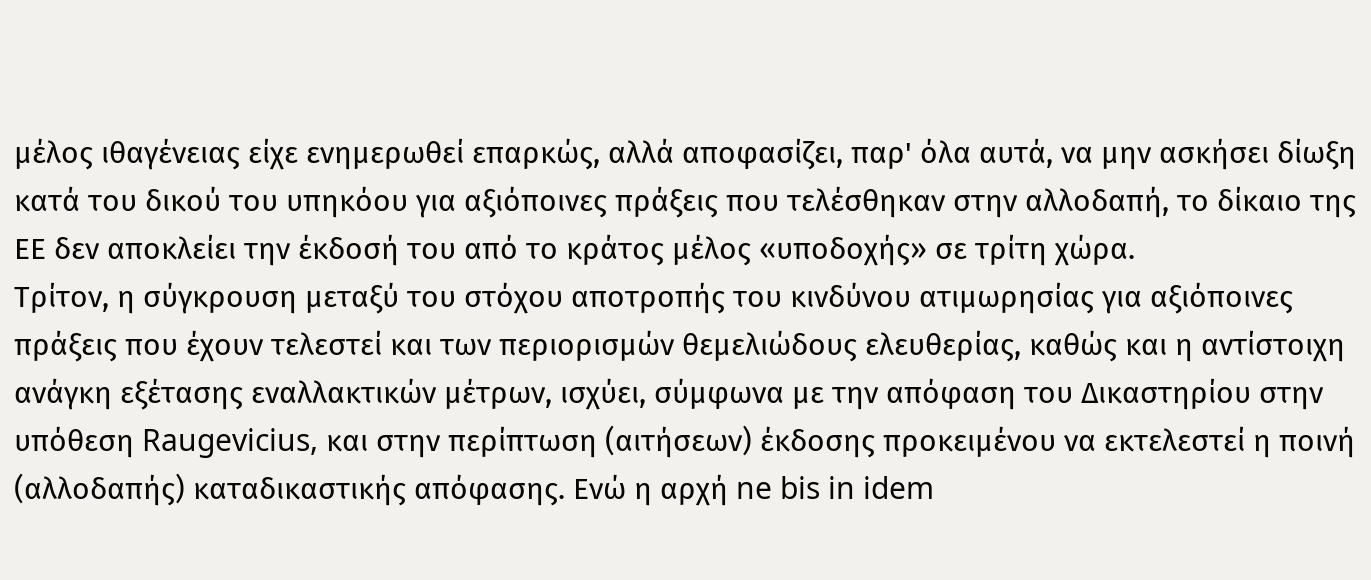μέλος ιθαγένειας είχε ενημερωθεί επαρκώς, αλλά αποφασίζει, παρ' όλα αυτά, να μην ασκήσει δίωξη κατά του δικού του υπηκόου για αξιόποινες πράξεις που τελέσθηκαν στην αλλοδαπή, το δίκαιο της ΕΕ δεν αποκλείει την έκδοσή του από το κράτος μέλος «υποδοχής» σε τρίτη χώρα.
Τρίτον, η σύγκρουση μεταξύ του στόχου αποτροπής του κινδύνου ατιμωρησίας για αξιόποινες πράξεις που έχουν τελεστεί και των περιορισμών θεμελιώδους ελευθερίας, καθώς και η αντίστοιχη ανάγκη εξέτασης εναλλακτικών μέτρων, ισχύει, σύμφωνα με την απόφαση του Δικαστηρίου στην υπόθεση Raugevicius, και στην περίπτωση (αιτήσεων) έκδοσης προκειμένου να εκτελεστεί η ποινή (αλλοδαπής) καταδικαστικής απόφασης. Ενώ η αρχή ne bis in idem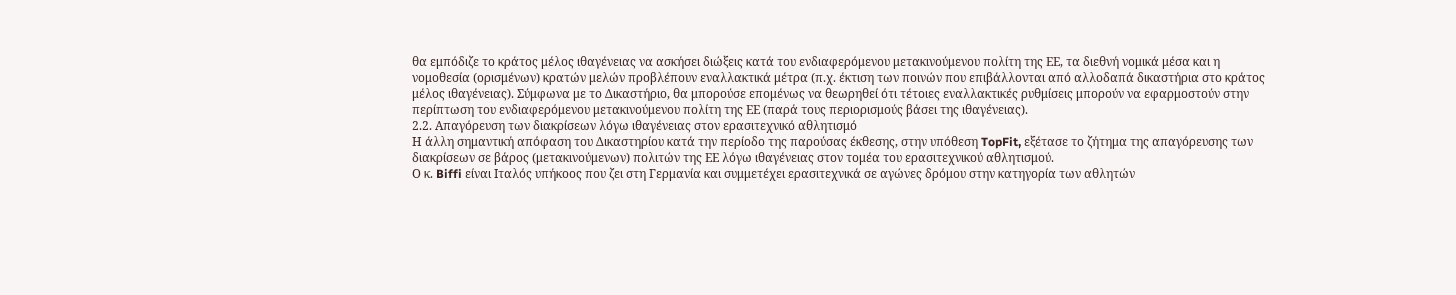θα εμπόδιζε το κράτος μέλος ιθαγένειας να ασκήσει διώξεις κατά του ενδιαφερόμενου μετακινούμενου πολίτη της ΕΕ, τα διεθνή νομικά μέσα και η νομοθεσία (ορισμένων) κρατών μελών προβλέπουν εναλλακτικά μέτρα (π.χ. έκτιση των ποινών που επιβάλλονται από αλλοδαπά δικαστήρια στο κράτος μέλος ιθαγένειας). Σύμφωνα με το Δικαστήριο, θα μπορούσε επομένως να θεωρηθεί ότι τέτοιες εναλλακτικές ρυθμίσεις μπορούν να εφαρμοστούν στην περίπτωση του ενδιαφερόμενου μετακινούμενου πολίτη της ΕΕ (παρά τους περιορισμούς βάσει της ιθαγένειας).
2.2. Απαγόρευση των διακρίσεων λόγω ιθαγένειας στον ερασιτεχνικό αθλητισμό
Η άλλη σημαντική απόφαση του Δικαστηρίου κατά την περίοδο της παρούσας έκθεσης, στην υπόθεση TopFit, εξέτασε το ζήτημα της απαγόρευσης των διακρίσεων σε βάρος (μετακινούμενων) πολιτών της ΕΕ λόγω ιθαγένειας στον τομέα του ερασιτεχνικού αθλητισμού.
Ο κ. Biffi είναι Ιταλός υπήκοος που ζει στη Γερμανία και συμμετέχει ερασιτεχνικά σε αγώνες δρόμου στην κατηγορία των αθλητών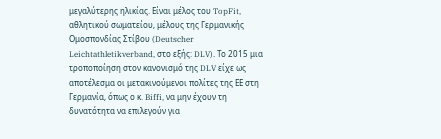μεγαλύτερης ηλικίας. Είναι μέλος του TopFit, αθλητικού σωματείου, μέλους της Γερμανικής Ομοσπονδίας Στίβου (Deutscher Leichtathletikverband, στο εξής: DLV). Το 2015 μια τροποποίηση στον κανονισμό της DLV είχε ως αποτέλεσμα οι μετακινούμενοι πολίτες της ΕΕ στη Γερμανία, όπως ο κ. Biffi, να μην έχουν τη δυνατότητα να επιλεγούν για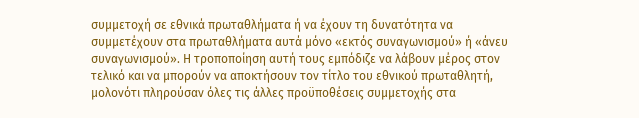συμμετοχή σε εθνικά πρωταθλήματα ή να έχουν τη δυνατότητα να συμμετέχουν στα πρωταθλήματα αυτά μόνο «εκτός συναγωνισμού» ή «άνευ συναγωνισμού». Η τροποποίηση αυτή τους εμπόδιζε να λάβουν μέρος στον τελικό και να μπορούν να αποκτήσουν τον τίτλο του εθνικού πρωταθλητή, μολονότι πληρούσαν όλες τις άλλες προϋποθέσεις συμμετοχής στα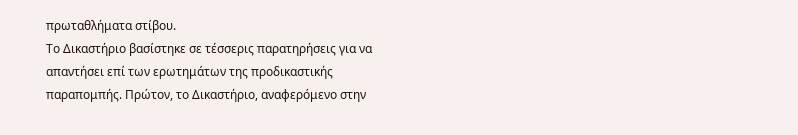πρωταθλήματα στίβου.
Το Δικαστήριο βασίστηκε σε τέσσερις παρατηρήσεις για να απαντήσει επί των ερωτημάτων της προδικαστικής παραπομπής. Πρώτον, το Δικαστήριο, αναφερόμενο στην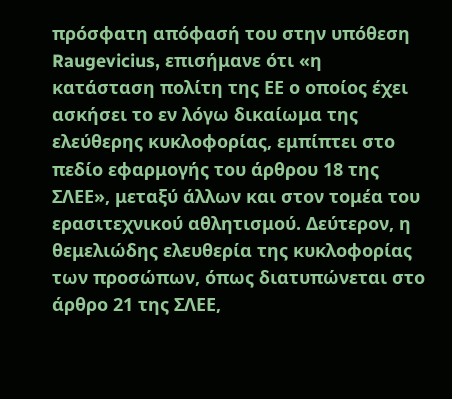πρόσφατη απόφασή του στην υπόθεση Raugevicius, επισήμανε ότι «η κατάσταση πολίτη της ΕΕ ο οποίος έχει ασκήσει το εν λόγω δικαίωμα της ελεύθερης κυκλοφορίας, εμπίπτει στο πεδίο εφαρμογής του άρθρου 18 της ΣΛΕΕ», μεταξύ άλλων και στον τομέα του ερασιτεχνικού αθλητισμού. Δεύτερον, η θεμελιώδης ελευθερία της κυκλοφορίας των προσώπων, όπως διατυπώνεται στο άρθρο 21 της ΣΛΕΕ,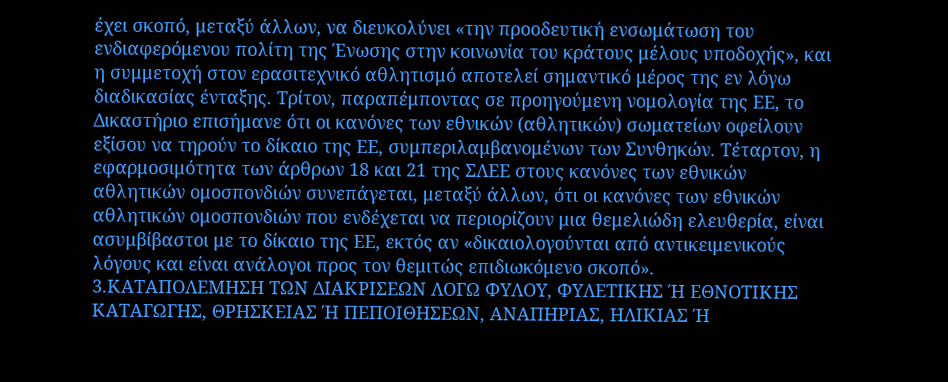έχει σκοπό, μεταξύ άλλων, να διευκολύνει «την προοδευτική ενσωμάτωση του ενδιαφερόμενου πολίτη της Ένωσης στην κοινωνία του κράτους μέλους υποδοχής», και η συμμετοχή στον ερασιτεχνικό αθλητισμό αποτελεί σημαντικό μέρος της εν λόγω διαδικασίας ένταξης. Τρίτον, παραπέμποντας σε προηγούμενη νομολογία της ΕΕ, το Δικαστήριο επισήμανε ότι οι κανόνες των εθνικών (αθλητικών) σωματείων οφείλουν εξίσου να τηρούν το δίκαιο της ΕΕ, συμπεριλαμβανομένων των Συνθηκών. Τέταρτον, η εφαρμοσιμότητα των άρθρων 18 και 21 της ΣΛΕΕ στους κανόνες των εθνικών αθλητικών ομοσπονδιών συνεπάγεται, μεταξύ άλλων, ότι οι κανόνες των εθνικών αθλητικών ομοσπονδιών που ενδέχεται να περιορίζουν μια θεμελιώδη ελευθερία, είναι ασυμβίβαστοι με το δίκαιο της ΕΕ, εκτός αν «δικαιολογούνται από αντικειμενικούς λόγους και είναι ανάλογοι προς τον θεμιτώς επιδιωκόμενο σκοπό».
3.ΚΑΤΑΠΟΛΕΜΗΣΗ ΤΩΝ ΔΙΑΚΡΙΣΕΩΝ ΛΟΓΩ ΦΥΛΟΥ, ΦΥΛΕΤΙΚΗΣ Ή ΕΘΝΟΤΙΚΗΣ ΚΑΤΑΓΩΓΗΣ, ΘΡΗΣΚΕΙΑΣ Ή ΠΕΠΟΙΘΗΣΕΩΝ, ΑΝΑΠΗΡΙΑΣ, ΗΛΙΚΙΑΣ Ή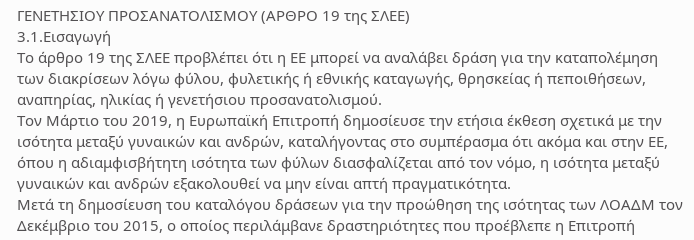ΓΕΝΕΤΗΣΙΟΥ ΠΡΟΣΑΝΑΤΟΛΙΣΜΟΥ (ΑΡΘΡΟ 19 της ΣΛΕΕ)
3.1.Εισαγωγή
Το άρθρο 19 της ΣΛΕΕ προβλέπει ότι η ΕΕ μπορεί να αναλάβει δράση για την καταπολέμηση των διακρίσεων λόγω φύλου, φυλετικής ή εθνικής καταγωγής, θρησκείας ή πεποιθήσεων, αναπηρίας, ηλικίας ή γενετήσιου προσανατολισμού.
Τον Μάρτιο του 2019, η Ευρωπαϊκή Επιτροπή δημοσίευσε την ετήσια έκθεση σχετικά με την ισότητα μεταξύ γυναικών και ανδρών, καταλήγοντας στο συμπέρασμα ότι ακόμα και στην ΕΕ, όπου η αδιαμφισβήτητη ισότητα των φύλων διασφαλίζεται από τον νόμο, η ισότητα μεταξύ γυναικών και ανδρών εξακολουθεί να μην είναι απτή πραγματικότητα.
Μετά τη δημοσίευση του καταλόγου δράσεων για την προώθηση της ισότητας των ΛΟΑΔΜ τον Δεκέμβριο του 2015, ο οποίος περιλάμβανε δραστηριότητες που προέβλεπε η Επιτροπή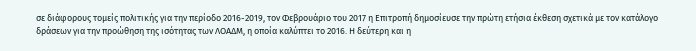σε διάφορους τομείς πολιτικής για την περίοδο 2016-2019, τον Φεβρουάριο του 2017 η Επιτροπή δημοσίευσε την πρώτη ετήσια έκθεση σχετικά με τον κατάλογο δράσεων για την προώθηση της ισότητας των ΛΟΑΔΜ, η οποία καλύπτει το 2016. Η δεύτερη και η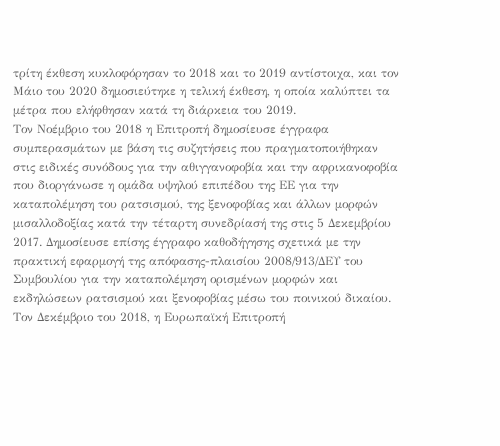τρίτη έκθεση κυκλοφόρησαν το 2018 και το 2019 αντίστοιχα, και τον Μάιο του 2020 δημοσιεύτηκε η τελική έκθεση, η οποία καλύπτει τα μέτρα που ελήφθησαν κατά τη διάρκεια του 2019.
Τον Νοέμβριο του 2018 η Επιτροπή δημοσίευσε έγγραφα συμπερασμάτων με βάση τις συζητήσεις που πραγματοποιήθηκαν στις ειδικές συνόδους για την αθιγγανοφοβία και την αφρικανοφοβία που διοργάνωσε η ομάδα υψηλού επιπέδου της ΕΕ για την καταπολέμηση του ρατσισμού, της ξενοφοβίας και άλλων μορφών μισαλλοδοξίας κατά την τέταρτη συνεδρίασή της στις 5 Δεκεμβρίου 2017. Δημοσίευσε επίσης έγγραφο καθοδήγησης σχετικά με την πρακτική εφαρμογή της απόφασης-πλαισίου 2008/913/ΔΕΥ του Συμβουλίου για την καταπολέμηση ορισμένων μορφών και εκδηλώσεων ρατσισμού και ξενοφοβίας μέσω του ποινικού δικαίου.
Τον Δεκέμβριο του 2018, η Ευρωπαϊκή Επιτροπή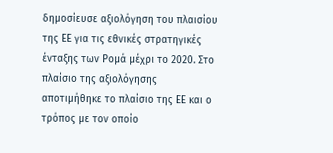δημοσίευσε αξιολόγηση του πλαισίου της ΕΕ για τις εθνικές στρατηγικές ένταξης των Ρομά μέχρι το 2020. Στο πλαίσιο της αξιολόγησης αποτιμήθηκε το πλαίσιο της ΕΕ και ο τρόπος με τον οποίο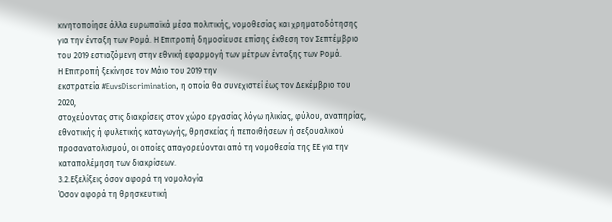κινητοποίησε άλλα ευρωπαϊκά μέσα πολιτικής, νομοθεσίας και χρηματοδότησης για την ένταξη των Ρομά. Η Επιτροπή δημοσίευσε επίσης έκθεση τον Σεπτέμβριο του 2019 εστιαζόμενη στην εθνική εφαρμογή των μέτρων ένταξης των Ρομά.
Η Επιτροπή ξεκίνησε τον Μάιο του 2019 την
εκστρατεία #EuvsDiscrimination, η οποία θα συνεχιστεί έως τον Δεκέμβριο του 2020,
στοχεύοντας στις διακρίσεις στον χώρο εργασίας λόγω ηλικίας, φύλου, αναπηρίας, εθνοτικής ή φυλετικής καταγωγής, θρησκείας ή πεποιθήσεων ή σεξουαλικού προσανατολισμού, οι οποίες απαγορεύονται από τη νομοθεσία της ΕΕ για την καταπολέμηση των διακρίσεων.
3.2.Εξελίξεις όσον αφορά τη νομολογία
Όσον αφορά τη θρησκευτική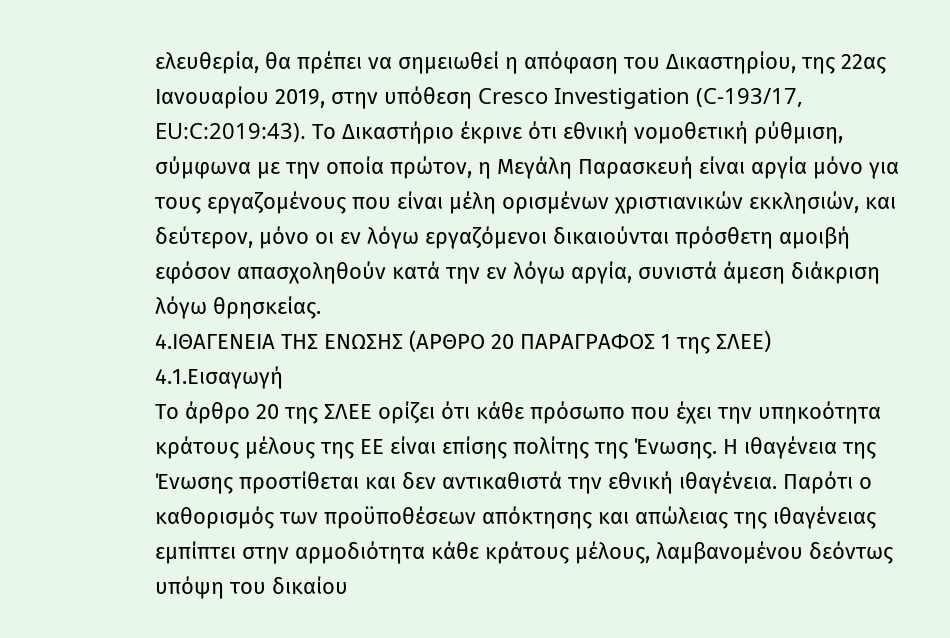ελευθερία, θα πρέπει να σημειωθεί η απόφαση του Δικαστηρίου, της 22ας Ιανουαρίου 2019, στην υπόθεση Cresco Investigation (C-193/17, EU:C:2019:43). Το Δικαστήριο έκρινε ότι εθνική νομοθετική ρύθμιση, σύμφωνα με την οποία πρώτον, η Μεγάλη Παρασκευή είναι αργία μόνο για τους εργαζομένους που είναι μέλη ορισμένων χριστιανικών εκκλησιών, και δεύτερον, μόνο οι εν λόγω εργαζόμενοι δικαιούνται πρόσθετη αμοιβή εφόσον απασχοληθούν κατά την εν λόγω αργία, συνιστά άμεση διάκριση λόγω θρησκείας.
4.ΙΘΑΓΕΝΕΙΑ ΤΗΣ ΕΝΩΣΗΣ (ΑΡΘΡΟ 20 ΠΑΡΑΓΡΑΦΟΣ 1 της ΣΛΕΕ)
4.1.Εισαγωγή
Το άρθρο 20 της ΣΛΕΕ ορίζει ότι κάθε πρόσωπο που έχει την υπηκοότητα κράτους μέλους της ΕΕ είναι επίσης πολίτης της Ένωσης. Η ιθαγένεια της Ένωσης προστίθεται και δεν αντικαθιστά την εθνική ιθαγένεια. Παρότι ο καθορισμός των προϋποθέσεων απόκτησης και απώλειας της ιθαγένειας εμπίπτει στην αρμοδιότητα κάθε κράτους μέλους, λαμβανομένου δεόντως υπόψη του δικαίου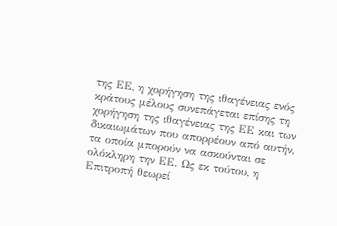της ΕΕ, η χορήγηση της ιθαγένειας ενός κράτους μέλους συνεπάγεται επίσης τη χορήγηση της ιθαγένειας της ΕΕ και των δικαιωμάτων που απορρέουν από αυτήν, τα οποία μπορούν να ασκούνται σε ολόκληρη την ΕΕ. Ως εκ τούτου, η Επιτροπή θεωρεί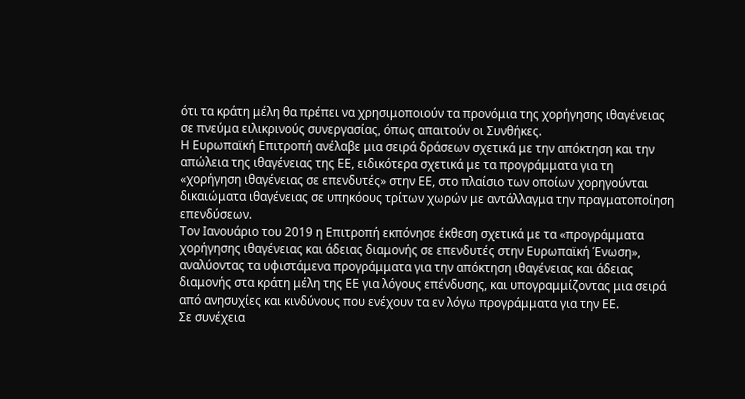ότι τα κράτη μέλη θα πρέπει να χρησιμοποιούν τα προνόμια της χορήγησης ιθαγένειας σε πνεύμα ειλικρινούς συνεργασίας, όπως απαιτούν οι Συνθήκες.
Η Ευρωπαϊκή Επιτροπή ανέλαβε μια σειρά δράσεων σχετικά με την απόκτηση και την απώλεια της ιθαγένειας της ΕΕ, ειδικότερα σχετικά με τα προγράμματα για τη «χορήγηση ιθαγένειας σε επενδυτές» στην ΕΕ, στο πλαίσιο των οποίων χορηγούνται δικαιώματα ιθαγένειας σε υπηκόους τρίτων χωρών με αντάλλαγμα την πραγματοποίηση επενδύσεων.
Τον Ιανουάριο του 2019 η Επιτροπή εκπόνησε έκθεση σχετικά με τα «προγράμματα χορήγησης ιθαγένειας και άδειας διαμονής σε επενδυτές στην Ευρωπαϊκή Ένωση», αναλύοντας τα υφιστάμενα προγράμματα για την απόκτηση ιθαγένειας και άδειας διαμονής στα κράτη μέλη της ΕΕ για λόγους επένδυσης, και υπογραμμίζοντας μια σειρά από ανησυχίες και κινδύνους που ενέχουν τα εν λόγω προγράμματα για την ΕΕ.
Σε συνέχεια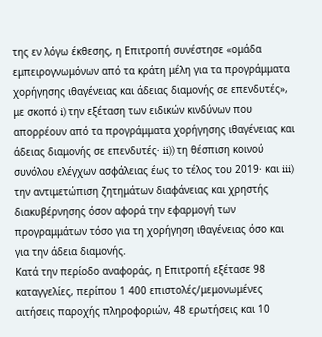της εν λόγω έκθεσης, η Επιτροπή συνέστησε «ομάδα εμπειρογνωμόνων από τα κράτη μέλη για τα προγράμματα χορήγησης ιθαγένειας και άδειας διαμονής σε επενδυτές», με σκοπό i) την εξέταση των ειδικών κινδύνων που απορρέουν από τα προγράμματα χορήγησης ιθαγένειας και άδειας διαμονής σε επενδυτές· ii)) τη θέσπιση κοινού συνόλου ελέγχων ασφάλειας έως το τέλος του 2019· και iii) την αντιμετώπιση ζητημάτων διαφάνειας και χρηστής διακυβέρνησης όσον αφορά την εφαρμογή των προγραμμάτων τόσο για τη χορήγηση ιθαγένειας όσο και για την άδεια διαμονής.
Κατά την περίοδο αναφοράς, η Επιτροπή εξέτασε 98 καταγγελίες, περίπου 1 400 επιστολές/μεμονωμένες αιτήσεις παροχής πληροφοριών, 48 ερωτήσεις και 10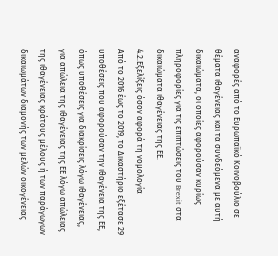αναφορές από το Ευρωπαϊκό Κοινοβούλιο σε θέματα ιθαγένειας και τα συνδεόμενα με αυτή δικαιώματα, οι οποίες αφορούσαν κυρίως πληροφορίες για τις επιπτώσεις του Brexit στα δικαιώματα ιθαγένειας της ΕΕ.
4.2.Εξελίξεις όσον αφορά τη νομολογία
Από το 2016 έως το 2019, το Δικαστήριο εξέτασε 29 υποθέσεις που αφορούσαν την ιθαγένεια της ΕΕ, όπως υποθέσεις για διακρίσεις λόγω ιθαγένειας, για απώλεια της ιθαγένειας της ΕΕ λόγω απώλειας της ιθαγένειας κράτους μέλους ή των παράγωγων δικαιωμάτων διαμονής των μελών οικογένειας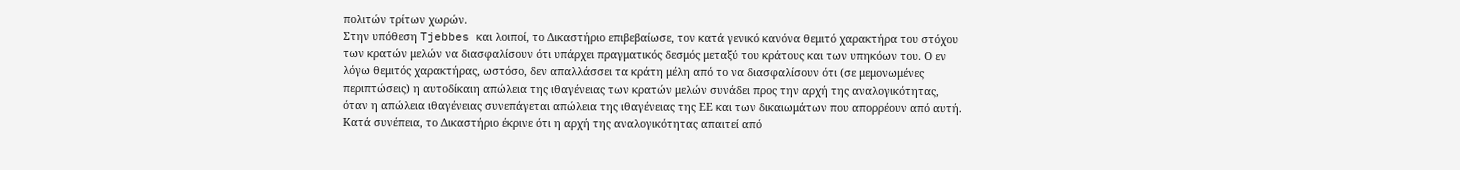πολιτών τρίτων χωρών.
Στην υπόθεση Tjebbes και λοιποί, το Δικαστήριο επιβεβαίωσε, τον κατά γενικό κανόνα θεμιτό χαρακτήρα του στόχου των κρατών μελών να διασφαλίσουν ότι υπάρχει πραγματικός δεσμός μεταξύ του κράτους και των υπηκόων του. Ο εν λόγω θεμιτός χαρακτήρας, ωστόσο, δεν απαλλάσσει τα κράτη μέλη από το να διασφαλίσουν ότι (σε μεμονωμένες περιπτώσεις) η αυτοδίκαιη απώλεια της ιθαγένειας των κρατών μελών συνάδει προς την αρχή της αναλογικότητας, όταν η απώλεια ιθαγένειας συνεπάγεται απώλεια της ιθαγένειας της ΕΕ και των δικαιωμάτων που απορρέουν από αυτή.
Κατά συνέπεια, το Δικαστήριο έκρινε ότι η αρχή της αναλογικότητας απαιτεί από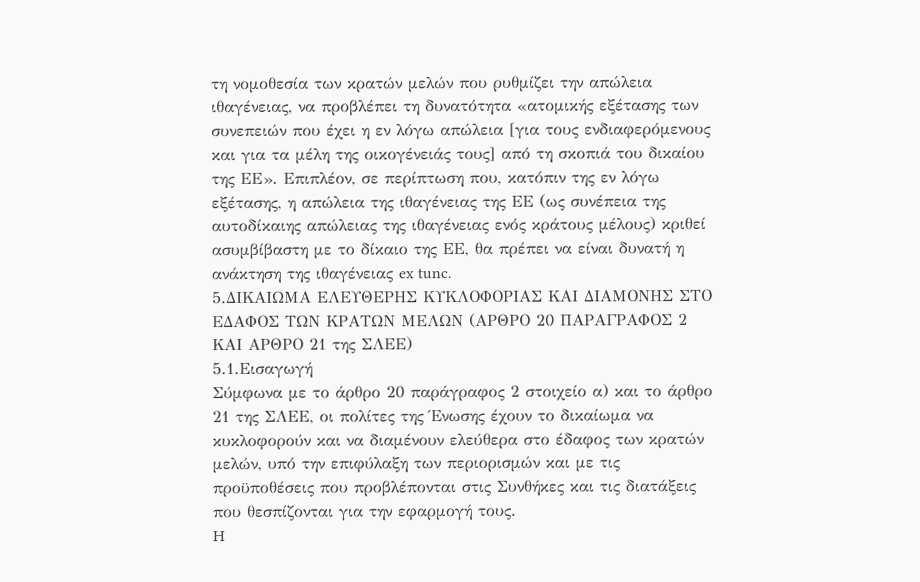τη νομοθεσία των κρατών μελών που ρυθμίζει την απώλεια ιθαγένειας, να προβλέπει τη δυνατότητα «ατομικής εξέτασης των συνεπειών που έχει η εν λόγω απώλεια [για τους ενδιαφερόμενους και για τα μέλη της οικογένειάς τους] από τη σκοπιά του δικαίου της ΕΕ». Επιπλέον, σε περίπτωση που, κατόπιν της εν λόγω εξέτασης, η απώλεια της ιθαγένειας της ΕΕ (ως συνέπεια της αυτοδίκαιης απώλειας της ιθαγένειας ενός κράτους μέλους) κριθεί ασυμβίβαστη με το δίκαιο της ΕΕ, θα πρέπει να είναι δυνατή η ανάκτηση της ιθαγένειας ex tunc.
5.ΔΙΚΑΙΩΜΑ ΕΛΕΥΘΕΡΗΣ ΚΥΚΛΟΦΟΡΙΑΣ ΚΑΙ ΔΙΑΜΟΝΗΣ ΣΤΟ ΕΔΑΦΟΣ ΤΩΝ ΚΡΑΤΩΝ ΜΕΛΩΝ (ΑΡΘΡΟ 20 ΠΑΡΑΓΡΑΦΟΣ 2 ΚΑΙ ΑΡΘΡΟ 21 της ΣΛΕΕ)
5.1.Εισαγωγή
Σύμφωνα με το άρθρο 20 παράγραφος 2 στοιχείο α) και το άρθρο 21 της ΣΛΕΕ, οι πολίτες της Ένωσης έχουν το δικαίωμα να κυκλοφορούν και να διαμένουν ελεύθερα στο έδαφος των κρατών μελών, υπό την επιφύλαξη των περιορισμών και με τις προϋποθέσεις που προβλέπονται στις Συνθήκες και τις διατάξεις που θεσπίζονται για την εφαρμογή τους.
H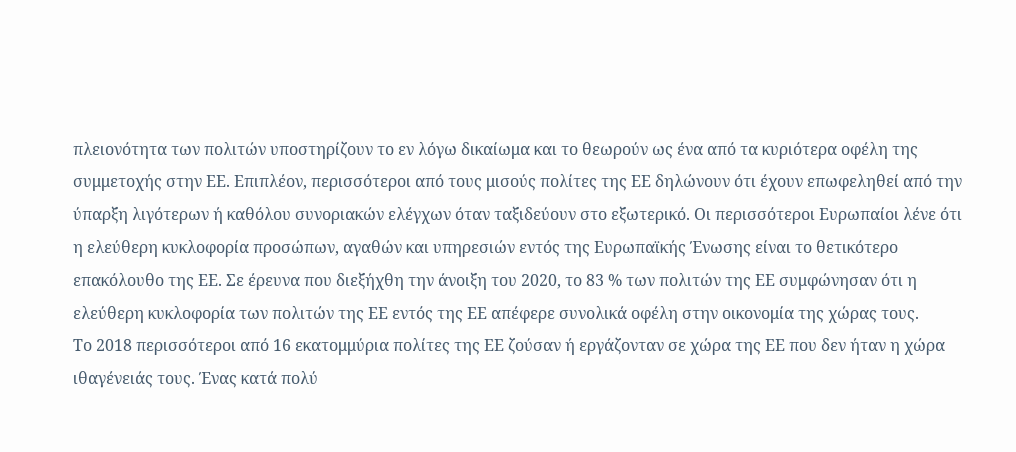πλειονότητα των πολιτών υποστηρίζουν το εν λόγω δικαίωμα και το θεωρούν ως ένα από τα κυριότερα οφέλη της συμμετοχής στην ΕΕ. Επιπλέον, περισσότεροι από τους μισούς πολίτες της ΕΕ δηλώνουν ότι έχουν επωφεληθεί από την ύπαρξη λιγότερων ή καθόλου συνοριακών ελέγχων όταν ταξιδεύουν στο εξωτερικό. Οι περισσότεροι Ευρωπαίοι λένε ότι η ελεύθερη κυκλοφορία προσώπων, αγαθών και υπηρεσιών εντός της Ευρωπαϊκής Ένωσης είναι το θετικότερο επακόλουθο της ΕΕ. Σε έρευνα που διεξήχθη την άνοιξη του 2020, το 83 % των πολιτών της ΕΕ συμφώνησαν ότι η ελεύθερη κυκλοφορία των πολιτών της ΕΕ εντός της ΕΕ απέφερε συνολικά οφέλη στην οικονομία της χώρας τους.
Το 2018 περισσότεροι από 16 εκατομμύρια πολίτες της ΕΕ ζούσαν ή εργάζονταν σε χώρα της ΕΕ που δεν ήταν η χώρα ιθαγένειάς τους. Ένας κατά πολύ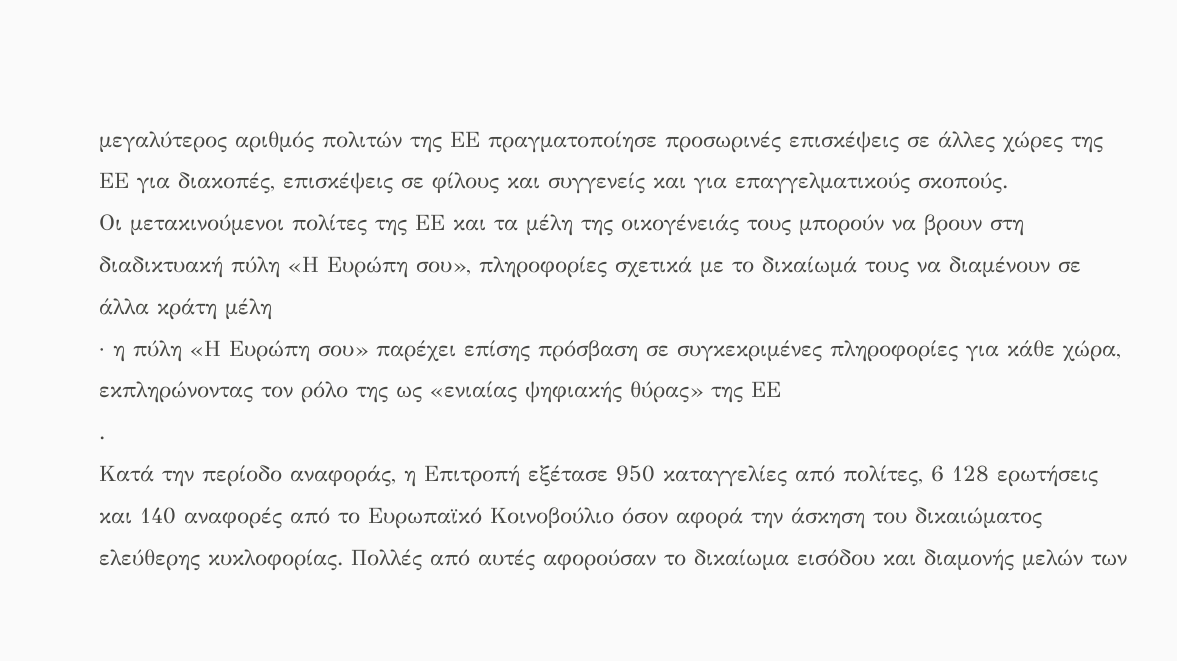μεγαλύτερος αριθμός πολιτών της ΕΕ πραγματοποίησε προσωρινές επισκέψεις σε άλλες χώρες της ΕΕ για διακοπές, επισκέψεις σε φίλους και συγγενείς και για επαγγελματικούς σκοπούς.
Οι μετακινούμενοι πολίτες της ΕΕ και τα μέλη της οικογένειάς τους μπορούν να βρουν στη διαδικτυακή πύλη «Η Ευρώπη σου», πληροφορίες σχετικά με το δικαίωμά τους να διαμένουν σε άλλα κράτη μέλη
· η πύλη «Η Ευρώπη σου» παρέχει επίσης πρόσβαση σε συγκεκριμένες πληροφορίες για κάθε χώρα, εκπληρώνοντας τον ρόλο της ως «ενιαίας ψηφιακής θύρας» της ΕΕ
.
Κατά την περίοδο αναφοράς, η Επιτροπή εξέτασε 950 καταγγελίες από πολίτες, 6 128 ερωτήσεις και 140 αναφορές από το Ευρωπαϊκό Κοινοβούλιο όσον αφορά την άσκηση του δικαιώματος ελεύθερης κυκλοφορίας. Πολλές από αυτές αφορούσαν το δικαίωμα εισόδου και διαμονής μελών των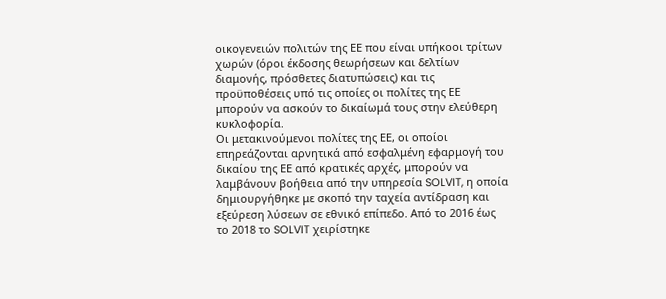οικογενειών πολιτών της ΕΕ που είναι υπήκοοι τρίτων χωρών (όροι έκδοσης θεωρήσεων και δελτίων διαμονής, πρόσθετες διατυπώσεις) και τις προϋποθέσεις υπό τις οποίες οι πολίτες της ΕΕ μπορούν να ασκούν το δικαίωμά τους στην ελεύθερη κυκλοφορία.
Οι μετακινούμενοι πολίτες της ΕΕ, οι οποίοι επηρεάζονται αρνητικά από εσφαλμένη εφαρμογή του δικαίου της ΕΕ από κρατικές αρχές, μπορούν να λαμβάνουν βοήθεια από την υπηρεσία SOLVIT, η οποία δημιουργήθηκε με σκοπό την ταχεία αντίδραση και εξεύρεση λύσεων σε εθνικό επίπεδο. Από το 2016 έως το 2018 το SOLVIT χειρίστηκε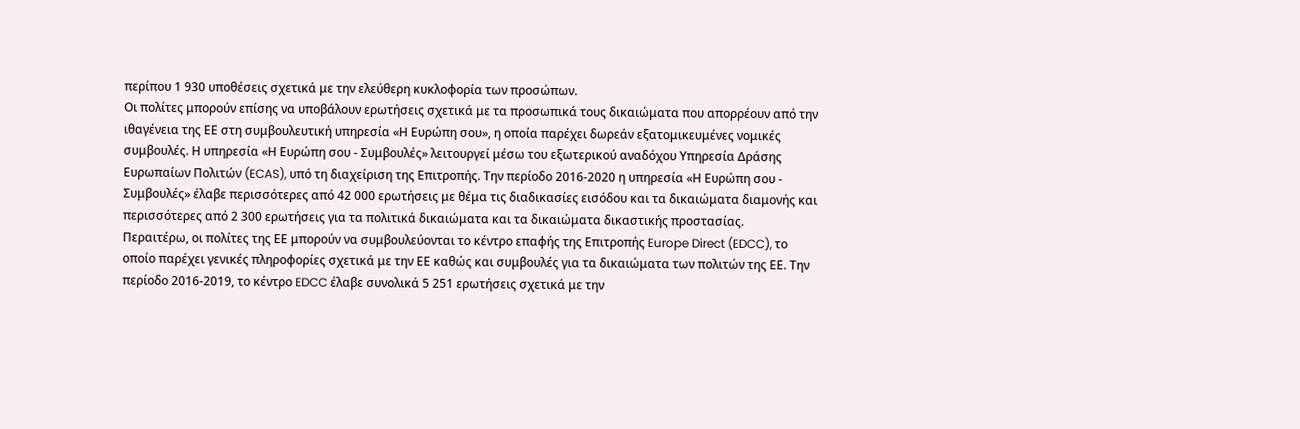περίπου 1 930 υποθέσεις σχετικά με την ελεύθερη κυκλοφορία των προσώπων.
Οι πολίτες μπορούν επίσης να υποβάλουν ερωτήσεις σχετικά με τα προσωπικά τους δικαιώματα που απορρέουν από την ιθαγένεια της ΕΕ στη συμβουλευτική υπηρεσία «Η Ευρώπη σου», η οποία παρέχει δωρεάν εξατομικευμένες νομικές συμβουλές. Η υπηρεσία «Η Ευρώπη σου - Συμβουλές» λειτουργεί μέσω του εξωτερικού αναδόχου Υπηρεσία Δράσης Ευρωπαίων Πολιτών (ECAS), υπό τη διαχείριση της Επιτροπής. Την περίοδο 2016-2020 η υπηρεσία «Η Ευρώπη σου - Συμβουλές» έλαβε περισσότερες από 42 000 ερωτήσεις με θέμα τις διαδικασίες εισόδου και τα δικαιώματα διαμονής και περισσότερες από 2 300 ερωτήσεις για τα πολιτικά δικαιώματα και τα δικαιώματα δικαστικής προστασίας.
Περαιτέρω, οι πολίτες της ΕΕ μπορούν να συμβουλεύονται το κέντρο επαφής της Επιτροπής Europe Direct (EDCC), το οποίο παρέχει γενικές πληροφορίες σχετικά με την ΕΕ καθώς και συμβουλές για τα δικαιώματα των πολιτών της ΕΕ. Την περίοδο 2016-2019, το κέντρο EDCC έλαβε συνολικά 5 251 ερωτήσεις σχετικά με την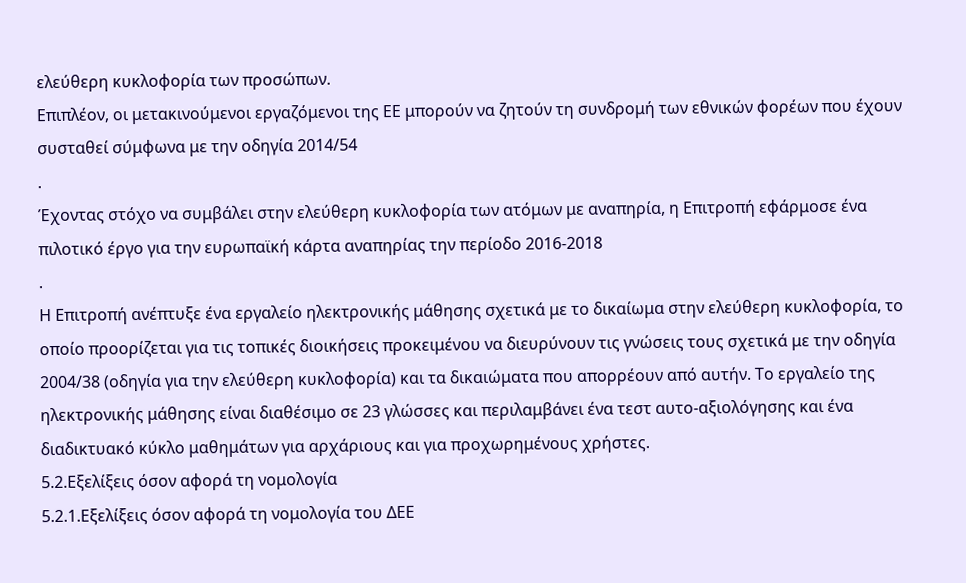ελεύθερη κυκλοφορία των προσώπων.
Επιπλέον, οι μετακινούμενοι εργαζόμενοι της ΕΕ μπορούν να ζητούν τη συνδρομή των εθνικών φορέων που έχουν συσταθεί σύμφωνα με την οδηγία 2014/54
.
Έχοντας στόχο να συμβάλει στην ελεύθερη κυκλοφορία των ατόμων με αναπηρία, η Επιτροπή εφάρμοσε ένα πιλοτικό έργο για την ευρωπαϊκή κάρτα αναπηρίας την περίοδο 2016-2018
.
Η Επιτροπή ανέπτυξε ένα εργαλείο ηλεκτρονικής μάθησης σχετικά με το δικαίωμα στην ελεύθερη κυκλοφορία, το οποίο προορίζεται για τις τοπικές διοικήσεις προκειμένου να διευρύνουν τις γνώσεις τους σχετικά με την οδηγία 2004/38 (οδηγία για την ελεύθερη κυκλοφορία) και τα δικαιώματα που απορρέουν από αυτήν. Το εργαλείο της ηλεκτρονικής μάθησης είναι διαθέσιμο σε 23 γλώσσες και περιλαμβάνει ένα τεστ αυτο-αξιολόγησης και ένα διαδικτυακό κύκλο μαθημάτων για αρχάριους και για προχωρημένους χρήστες.
5.2.Εξελίξεις όσον αφορά τη νομολογία
5.2.1.Εξελίξεις όσον αφορά τη νομολογία του ΔΕΕ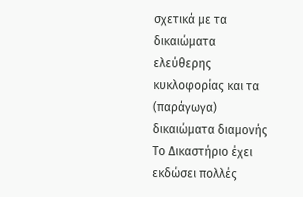σχετικά με τα δικαιώματα ελεύθερης κυκλοφορίας και τα (παράγωγα) δικαιώματα διαμονής
Το Δικαστήριο έχει εκδώσει πολλές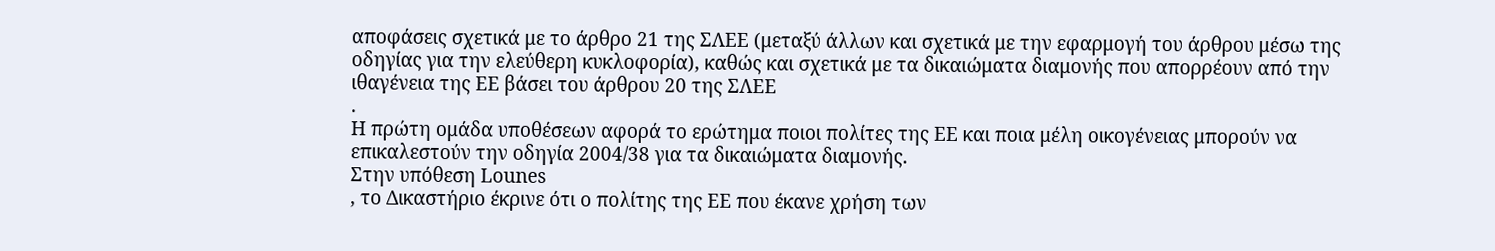αποφάσεις σχετικά με το άρθρο 21 της ΣΛΕΕ (μεταξύ άλλων και σχετικά με την εφαρμογή του άρθρου μέσω της οδηγίας για την ελεύθερη κυκλοφορία), καθώς και σχετικά με τα δικαιώματα διαμονής που απορρέουν από την ιθαγένεια της ΕΕ βάσει του άρθρου 20 της ΣΛΕΕ
.
Η πρώτη ομάδα υποθέσεων αφορά το ερώτημα ποιοι πολίτες της ΕΕ και ποια μέλη οικογένειας μπορούν να επικαλεστούν την οδηγία 2004/38 για τα δικαιώματα διαμονής.
Στην υπόθεση Lounes
, το Δικαστήριο έκρινε ότι ο πολίτης της ΕΕ που έκανε χρήση των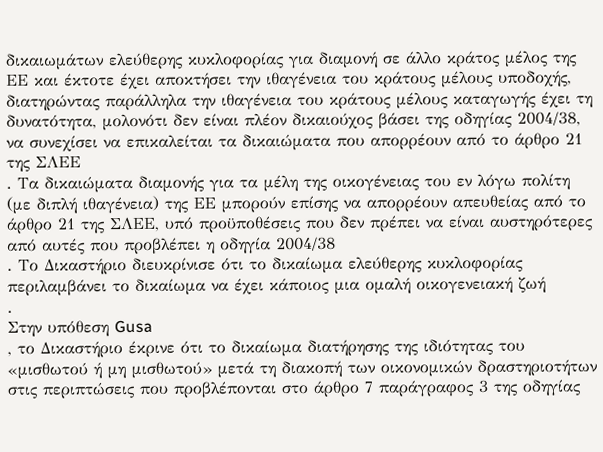δικαιωμάτων ελεύθερης κυκλοφορίας για διαμονή σε άλλο κράτος μέλος της ΕΕ και έκτοτε έχει αποκτήσει την ιθαγένεια του κράτους μέλους υποδοχής, διατηρώντας παράλληλα την ιθαγένεια του κράτους μέλους καταγωγής έχει τη δυνατότητα, μολονότι δεν είναι πλέον δικαιούχος βάσει της οδηγίας 2004/38, να συνεχίσει να επικαλείται τα δικαιώματα που απορρέουν από το άρθρο 21 της ΣΛΕΕ
. Τα δικαιώματα διαμονής για τα μέλη της οικογένειας του εν λόγω πολίτη (με διπλή ιθαγένεια) της ΕΕ μπορούν επίσης να απορρέουν απευθείας από το άρθρο 21 της ΣΛΕΕ, υπό προϋποθέσεις που δεν πρέπει να είναι αυστηρότερες από αυτές που προβλέπει η οδηγία 2004/38
. Το Δικαστήριο διευκρίνισε ότι το δικαίωμα ελεύθερης κυκλοφορίας περιλαμβάνει το δικαίωμα να έχει κάποιος μια ομαλή οικογενειακή ζωή
.
Στην υπόθεση Gusa
, το Δικαστήριο έκρινε ότι το δικαίωμα διατήρησης της ιδιότητας του «μισθωτού ή μη μισθωτού» μετά τη διακοπή των οικονομικών δραστηριοτήτων στις περιπτώσεις που προβλέπονται στο άρθρο 7 παράγραφος 3 της οδηγίας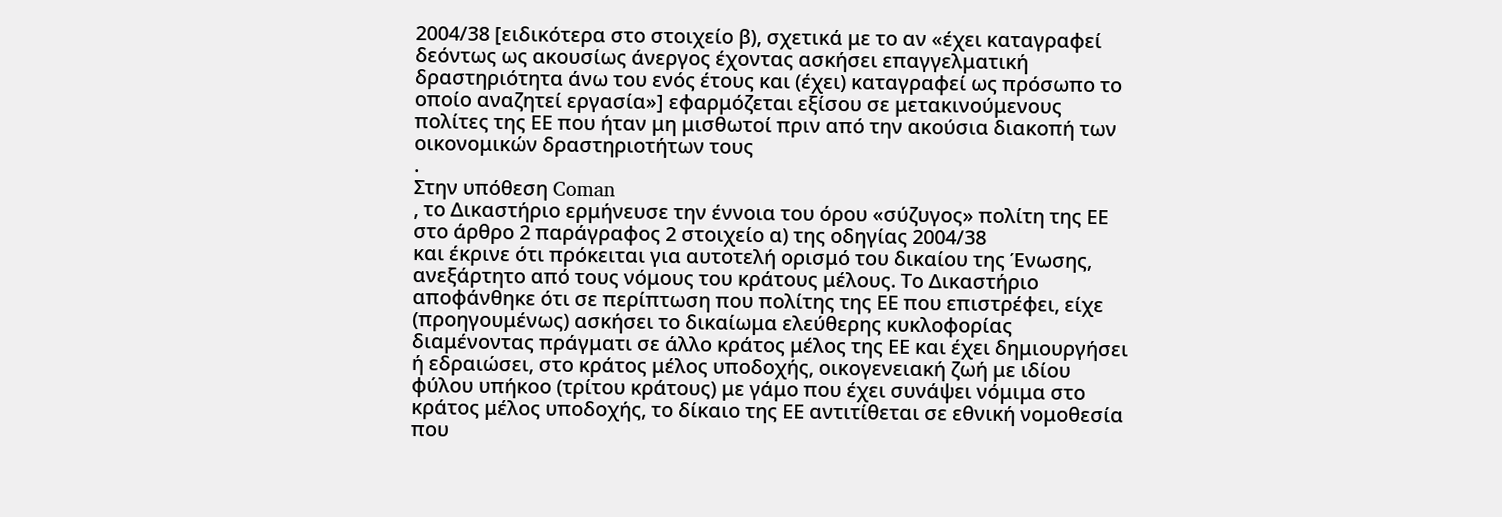2004/38 [ειδικότερα στο στοιχείο β), σχετικά με το αν «έχει καταγραφεί δεόντως ως ακουσίως άνεργος έχοντας ασκήσει επαγγελματική δραστηριότητα άνω του ενός έτους και (έχει) καταγραφεί ως πρόσωπο το οποίο αναζητεί εργασία»] εφαρμόζεται εξίσου σε μετακινούμενους πολίτες της ΕΕ που ήταν μη μισθωτοί πριν από την ακούσια διακοπή των οικονομικών δραστηριοτήτων τους
.
Στην υπόθεση Coman
, το Δικαστήριο ερμήνευσε την έννοια του όρου «σύζυγος» πολίτη της ΕΕ στο άρθρο 2 παράγραφος 2 στοιχείο α) της οδηγίας 2004/38
και έκρινε ότι πρόκειται για αυτοτελή ορισμό του δικαίου της Ένωσης, ανεξάρτητο από τους νόμους του κράτους μέλους. Το Δικαστήριο αποφάνθηκε ότι σε περίπτωση που πολίτης της ΕΕ που επιστρέφει, είχε (προηγουμένως) ασκήσει το δικαίωμα ελεύθερης κυκλοφορίας διαμένοντας πράγματι σε άλλο κράτος μέλος της ΕΕ και έχει δημιουργήσει ή εδραιώσει, στο κράτος μέλος υποδοχής, οικογενειακή ζωή με ιδίου φύλου υπήκοο (τρίτου κράτους) με γάμο που έχει συνάψει νόμιμα στο κράτος μέλος υποδοχής, το δίκαιο της ΕΕ αντιτίθεται σε εθνική νομοθεσία που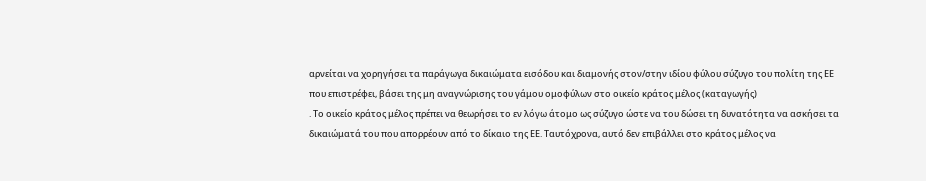αρνείται να χορηγήσει τα παράγωγα δικαιώματα εισόδου και διαμονής στον/στην ιδίου φύλου σύζυγο του πολίτη της ΕΕ που επιστρέφει, βάσει της μη αναγνώρισης του γάμου ομοφύλων στο οικείο κράτος μέλος (καταγωγής)
. Το οικείο κράτος μέλος πρέπει να θεωρήσει το εν λόγω άτομο ως σύζυγο ώστε να του δώσει τη δυνατότητα να ασκήσει τα δικαιώματά του που απορρέουν από το δίκαιο της ΕΕ. Ταυτόχρονα, αυτό δεν επιβάλλει στο κράτος μέλος να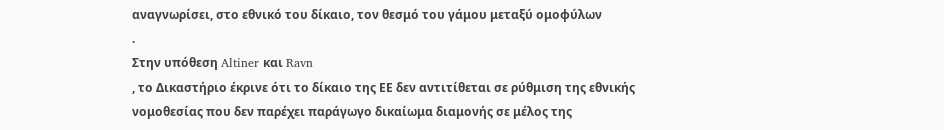αναγνωρίσει, στο εθνικό του δίκαιο, τον θεσμό του γάμου μεταξύ ομοφύλων
.
Στην υπόθεση Altiner και Ravn
, το Δικαστήριο έκρινε ότι το δίκαιο της ΕΕ δεν αντιτίθεται σε ρύθμιση της εθνικής νομοθεσίας που δεν παρέχει παράγωγο δικαίωμα διαμονής σε μέλος της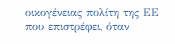οικογένειας πολίτη της ΕΕ που επιστρέφει, όταν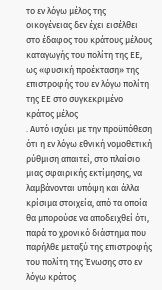το εν λόγω μέλος της οικογένειας δεν έχει εισέλθει στο έδαφος του κράτους μέλους καταγωγής του πολίτη της ΕΕ, ως «φυσική προέκταση» της επιστροφής του εν λόγω πολίτη της ΕΕ στο συγκεκριμένο κράτος μέλος
. Αυτό ισχύει με την προϋπόθεση ότι η εν λόγω εθνική νομοθετική ρύθμιση απαιτεί, στο πλαίσιο μιας σφαιρικής εκτίμησης, να λαμβάνονται υπόψη και άλλα κρίσιμα στοιχεία, από τα οποία θα μπορούσε να αποδειχθεί ότι, παρά το χρονικό διάστημα που παρήλθε μεταξύ της επιστροφής του πολίτη της Ένωσης στο εν λόγω κράτος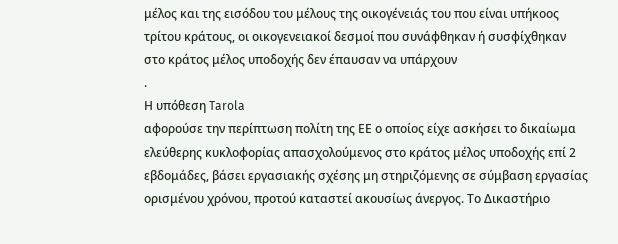μέλος και της εισόδου του μέλους της οικογένειάς του που είναι υπήκοος τρίτου κράτους, οι οικογενειακοί δεσμοί που συνάφθηκαν ή συσφίχθηκαν στο κράτος μέλος υποδοχής δεν έπαυσαν να υπάρχουν
.
Η υπόθεση Tarola
αφορούσε την περίπτωση πολίτη της ΕΕ ο οποίος είχε ασκήσει το δικαίωμα ελεύθερης κυκλοφορίας απασχολούμενος στο κράτος μέλος υποδοχής επί 2 εβδομάδες, βάσει εργασιακής σχέσης μη στηριζόμενης σε σύμβαση εργασίας ορισμένου χρόνου, προτού καταστεί ακουσίως άνεργος. Το Δικαστήριο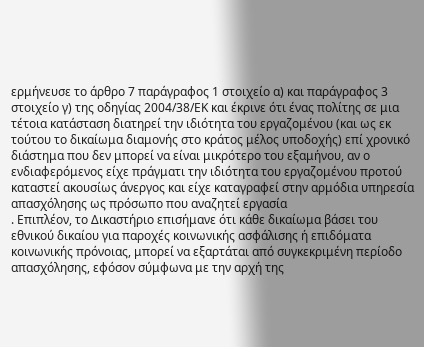ερμήνευσε το άρθρο 7 παράγραφος 1 στοιχείο α) και παράγραφος 3 στοιχείο γ) της οδηγίας 2004/38/ΕΚ και έκρινε ότι ένας πολίτης σε μια τέτοια κατάσταση διατηρεί την ιδιότητα του εργαζομένου (και ως εκ τούτου το δικαίωμα διαμονής στο κράτος μέλος υποδοχής) επί χρονικό διάστημα που δεν μπορεί να είναι μικρότερο του εξαμήνου, αν ο ενδιαφερόμενος είχε πράγματι την ιδιότητα του εργαζομένου προτού καταστεί ακουσίως άνεργος και είχε καταγραφεί στην αρμόδια υπηρεσία απασχόλησης ως πρόσωπο που αναζητεί εργασία
. Επιπλέον, το Δικαστήριο επισήμανε ότι κάθε δικαίωμα βάσει του εθνικού δικαίου για παροχές κοινωνικής ασφάλισης ή επιδόματα κοινωνικής πρόνοιας, μπορεί να εξαρτάται από συγκεκριμένη περίοδο απασχόλησης, εφόσον σύμφωνα με την αρχή της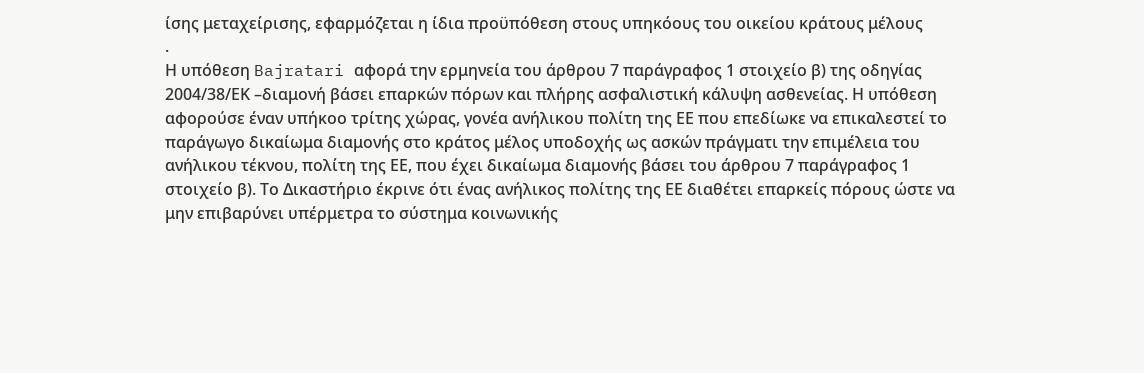ίσης μεταχείρισης, εφαρμόζεται η ίδια προϋπόθεση στους υπηκόους του οικείου κράτους μέλους
.
Η υπόθεση Bajratari αφορά την ερμηνεία του άρθρου 7 παράγραφος 1 στοιχείο β) της οδηγίας 2004/38/ΕΚ –διαμονή βάσει επαρκών πόρων και πλήρης ασφαλιστική κάλυψη ασθενείας. Η υπόθεση αφορούσε έναν υπήκοο τρίτης χώρας, γονέα ανήλικου πολίτη της ΕΕ που επεδίωκε να επικαλεστεί το παράγωγο δικαίωμα διαμονής στο κράτος μέλος υποδοχής ως ασκών πράγματι την επιμέλεια του ανήλικου τέκνου, πολίτη της ΕΕ, που έχει δικαίωμα διαμονής βάσει του άρθρου 7 παράγραφος 1 στοιχείο β). Το Δικαστήριο έκρινε ότι ένας ανήλικος πολίτης της ΕΕ διαθέτει επαρκείς πόρους ώστε να μην επιβαρύνει υπέρμετρα το σύστημα κοινωνικής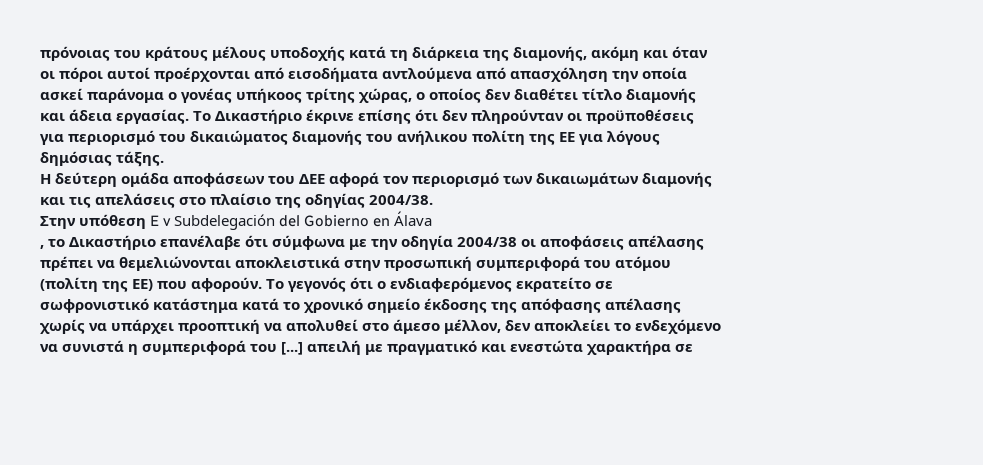πρόνοιας του κράτους μέλους υποδοχής κατά τη διάρκεια της διαμονής, ακόμη και όταν οι πόροι αυτοί προέρχονται από εισοδήματα αντλούμενα από απασχόληση την οποία ασκεί παράνομα ο γονέας υπήκοος τρίτης χώρας, ο οποίος δεν διαθέτει τίτλο διαμονής και άδεια εργασίας. Το Δικαστήριο έκρινε επίσης ότι δεν πληρούνταν οι προϋποθέσεις για περιορισμό του δικαιώματος διαμονής του ανήλικου πολίτη της ΕΕ για λόγους δημόσιας τάξης.
Η δεύτερη ομάδα αποφάσεων του ΔΕΕ αφορά τον περιορισμό των δικαιωμάτων διαμονής και τις απελάσεις στο πλαίσιο της οδηγίας 2004/38.
Στην υπόθεση E v Subdelegación del Gobierno en Álava
, το Δικαστήριο επανέλαβε ότι σύμφωνα με την οδηγία 2004/38 οι αποφάσεις απέλασης πρέπει να θεμελιώνονται αποκλειστικά στην προσωπική συμπεριφορά του ατόμου (πολίτη της ΕΕ) που αφορούν. Το γεγονός ότι ο ενδιαφερόμενος εκρατείτο σε σωφρονιστικό κατάστημα κατά το χρονικό σημείο έκδοσης της απόφασης απέλασης χωρίς να υπάρχει προοπτική να απολυθεί στο άμεσο μέλλον, δεν αποκλείει το ενδεχόμενο να συνιστά η συμπεριφορά του [...] απειλή με πραγματικό και ενεστώτα χαρακτήρα σε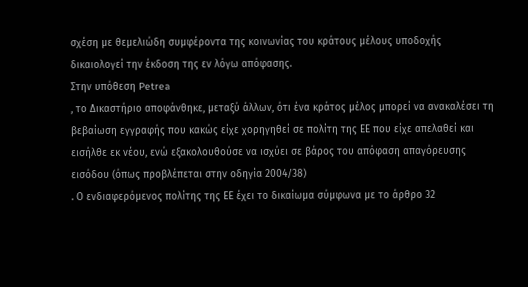σχέση με θεμελιώδη συμφέροντα της κοινωνίας του κράτους μέλους υποδοχής
δικαιολογεί την έκδοση της εν λόγω απόφασης.
Στην υπόθεση Petrea
, το Δικαστήριο αποφάνθηκε, μεταξύ άλλων, ότι ένα κράτος μέλος μπορεί να ανακαλέσει τη βεβαίωση εγγραφής που κακώς είχε χορηγηθεί σε πολίτη της ΕΕ που είχε απελαθεί και εισήλθε εκ νέου, ενώ εξακολουθούσε να ισχύει σε βάρος του απόφαση απαγόρευσης εισόδου (όπως προβλέπεται στην οδηγία 2004/38)
. Ο ενδιαφερόμενος πολίτης της ΕΕ έχει το δικαίωμα σύμφωνα με το άρθρο 32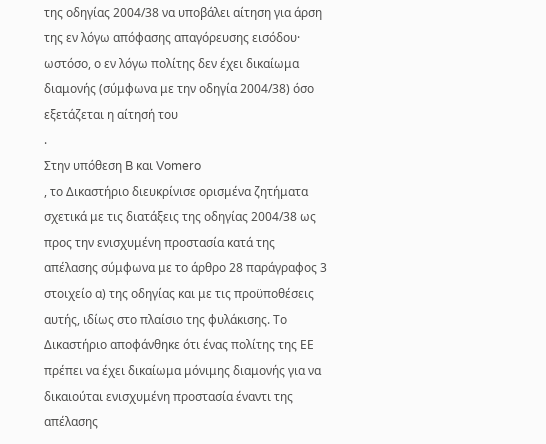της οδηγίας 2004/38 να υποβάλει αίτηση για άρση της εν λόγω απόφασης απαγόρευσης εισόδου· ωστόσο, ο εν λόγω πολίτης δεν έχει δικαίωμα διαμονής (σύμφωνα με την οδηγία 2004/38) όσο εξετάζεται η αίτησή του
.
Στην υπόθεση B και Vomero
, το Δικαστήριο διευκρίνισε ορισμένα ζητήματα σχετικά με τις διατάξεις της οδηγίας 2004/38 ως προς την ενισχυμένη προστασία κατά της απέλασης σύμφωνα με το άρθρο 28 παράγραφος 3 στοιχείο α) της οδηγίας και με τις προϋποθέσεις αυτής, ιδίως στο πλαίσιο της φυλάκισης. Το Δικαστήριο αποφάνθηκε ότι ένας πολίτης της ΕΕ πρέπει να έχει δικαίωμα μόνιμης διαμονής για να δικαιούται ενισχυμένη προστασία έναντι της απέλασης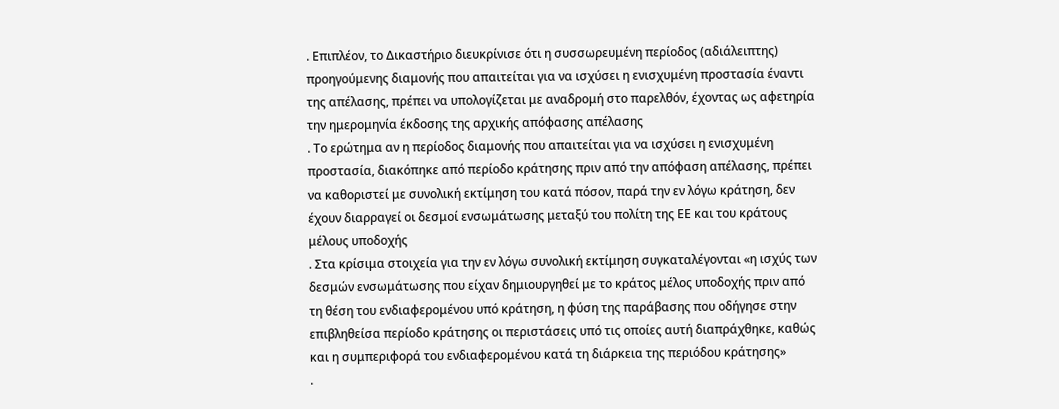. Επιπλέον, το Δικαστήριο διευκρίνισε ότι η συσσωρευμένη περίοδος (αδιάλειπτης) προηγούμενης διαμονής που απαιτείται για να ισχύσει η ενισχυμένη προστασία έναντι της απέλασης, πρέπει να υπολογίζεται με αναδρομή στο παρελθόν, έχοντας ως αφετηρία την ημερομηνία έκδοσης της αρχικής απόφασης απέλασης
. Το ερώτημα αν η περίοδος διαμονής που απαιτείται για να ισχύσει η ενισχυμένη προστασία, διακόπηκε από περίοδο κράτησης πριν από την απόφαση απέλασης, πρέπει να καθοριστεί με συνολική εκτίμηση του κατά πόσον, παρά την εν λόγω κράτηση, δεν έχουν διαρραγεί οι δεσμοί ενσωμάτωσης μεταξύ του πολίτη της ΕΕ και του κράτους μέλους υποδοχής
. Στα κρίσιμα στοιχεία για την εν λόγω συνολική εκτίμηση συγκαταλέγονται «η ισχύς των δεσμών ενσωμάτωσης που είχαν δημιουργηθεί με το κράτος μέλος υποδοχής πριν από τη θέση του ενδιαφερομένου υπό κράτηση, η φύση της παράβασης που οδήγησε στην επιβληθείσα περίοδο κράτησης οι περιστάσεις υπό τις οποίες αυτή διαπράχθηκε, καθώς και η συμπεριφορά του ενδιαφερομένου κατά τη διάρκεια της περιόδου κράτησης»
.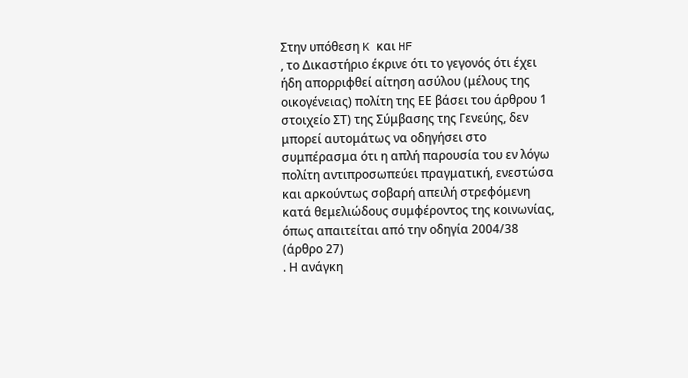Στην υπόθεση K και HF
, το Δικαστήριο έκρινε ότι το γεγονός ότι έχει ήδη απορριφθεί αίτηση ασύλου (μέλους της οικογένειας) πολίτη της ΕΕ βάσει του άρθρου 1 στοιχείο ΣΤ) της Σύμβασης της Γενεύης, δεν μπορεί αυτομάτως να οδηγήσει στο συμπέρασμα ότι η απλή παρουσία του εν λόγω πολίτη αντιπροσωπεύει πραγματική, ενεστώσα και αρκούντως σοβαρή απειλή στρεφόμενη κατά θεμελιώδους συμφέροντος της κοινωνίας, όπως απαιτείται από την οδηγία 2004/38 (άρθρο 27)
. Η ανάγκη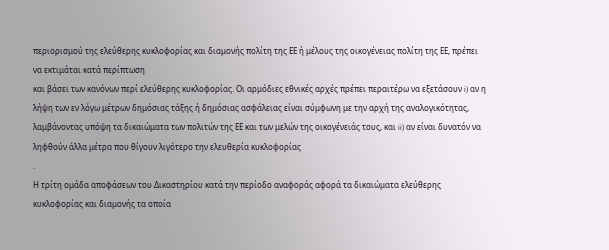περιορισμού της ελεύθερης κυκλοφορίας και διαμονής πολίτη της ΕΕ ή μέλους της οικογένειας πολίτη της ΕΕ, πρέπει να εκτιμάται κατά περίπτωση
και βάσει των κανόνων περί ελεύθερης κυκλοφορίας. Οι αρμόδιες εθνικές αρχές πρέπει περαιτέρω να εξετάσουν i) αν η λήψη των εν λόγω μέτρων δημόσιας τάξης ή δημόσιας ασφάλειας είναι σύμφωνη με την αρχή της αναλογικότητας, λαμβάνοντας υπόψη τα δικαιώματα των πολιτών της ΕΕ και των μελών της οικογένειάς τους, και ii) αν είναι δυνατόν να ληφθούν άλλα μέτρα που θίγουν λιγότερο την ελευθερία κυκλοφορίας
.
Η τρίτη ομάδα αποφάσεων του Δικαστηρίου κατά την περίοδο αναφοράς αφορά τα δικαιώματα ελεύθερης κυκλοφορίας και διαμονής τα οποία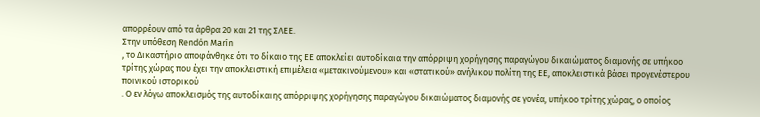απορρέουν από τα άρθρα 20 και 21 της ΣΛΕΕ.
Στην υπόθεση Rendón Marín
, το Δικαστήριο αποφάνθηκε ότι το δίκαιο της ΕΕ αποκλείει αυτοδίκαια την απόρριψη χορήγησης παραγώγου δικαιώματος διαμονής σε υπήκοο τρίτης χώρας που έχει την αποκλειστική επιμέλεια «μετακινούμενου» και «στατικού» ανήλικου πολίτη της ΕΕ, αποκλειστικά βάσει προγενέστερου ποινικού ιστορικού
. Ο εν λόγω αποκλεισμός της αυτοδίκαιης απόρριψης χορήγησης παραγώγου δικαιώματος διαμονής σε γονέα, υπήκοο τρίτης χώρας, ο οποίος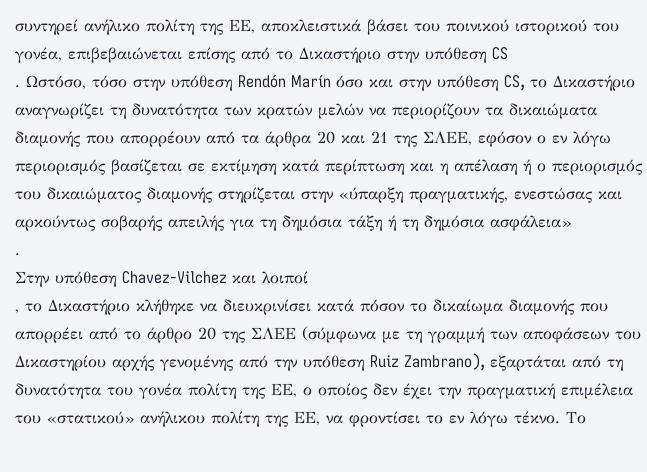συντηρεί ανήλικο πολίτη της ΕΕ, αποκλειστικά βάσει του ποινικού ιστορικού του γονέα, επιβεβαιώνεται επίσης από το Δικαστήριο στην υπόθεση CS
. Ωστόσο, τόσο στην υπόθεση Rendón Marín όσο και στην υπόθεση CS, το Δικαστήριο αναγνωρίζει τη δυνατότητα των κρατών μελών να περιορίζουν τα δικαιώματα διαμονής που απορρέουν από τα άρθρα 20 και 21 της ΣΛΕΕ, εφόσον ο εν λόγω περιορισμός βασίζεται σε εκτίμηση κατά περίπτωση και η απέλαση ή ο περιορισμός του δικαιώματος διαμονής στηρίζεται στην «ύπαρξη πραγματικής, ενεστώσας και αρκούντως σοβαρής απειλής για τη δημόσια τάξη ή τη δημόσια ασφάλεια»
.
Στην υπόθεση Chavez-Vilchez και λοιποί
, το Δικαστήριο κλήθηκε να διευκρινίσει κατά πόσον το δικαίωμα διαμονής που απορρέει από το άρθρο 20 της ΣΛΕΕ (σύμφωνα με τη γραμμή των αποφάσεων του Δικαστηρίου αρχής γενομένης από την υπόθεση Ruiz Zambrano), εξαρτάται από τη δυνατότητα του γονέα πολίτη της ΕΕ, ο οποίος δεν έχει την πραγματική επιμέλεια του «στατικού» ανήλικου πολίτη της ΕΕ, να φροντίσει το εν λόγω τέκνο. Το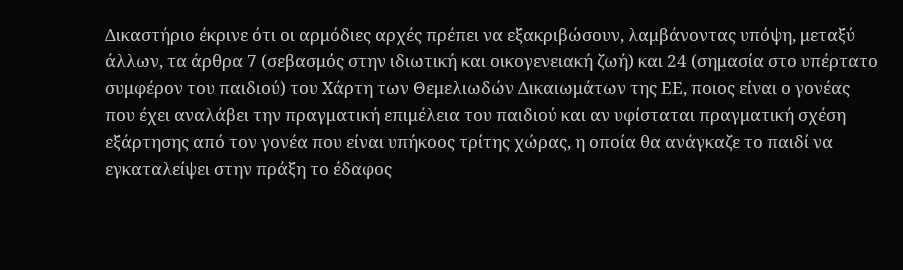Δικαστήριο έκρινε ότι οι αρμόδιες αρχές πρέπει να εξακριβώσουν, λαμβάνοντας υπόψη, μεταξύ άλλων, τα άρθρα 7 (σεβασμός στην ιδιωτική και οικογενειακή ζωή) και 24 (σημασία στο υπέρτατο συμφέρον του παιδιού) του Χάρτη των Θεμελιωδών Δικαιωμάτων της ΕΕ, ποιος είναι ο γονέας που έχει αναλάβει την πραγματική επιμέλεια του παιδιού και αν υφίσταται πραγματική σχέση εξάρτησης από τον γονέα που είναι υπήκοος τρίτης χώρας, η οποία θα ανάγκαζε το παιδί να εγκαταλείψει στην πράξη το έδαφος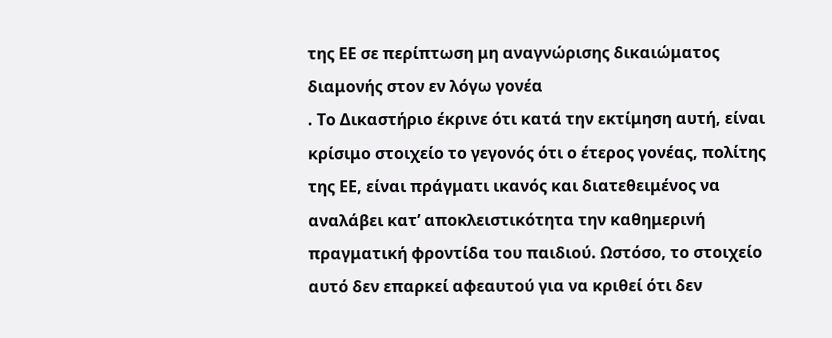της ΕΕ σε περίπτωση μη αναγνώρισης δικαιώματος διαμονής στον εν λόγω γονέα
. Το Δικαστήριο έκρινε ότι κατά την εκτίμηση αυτή, είναι κρίσιμο στοιχείο το γεγονός ότι ο έτερος γονέας, πολίτης της ΕΕ, είναι πράγματι ικανός και διατεθειμένος να αναλάβει κατ’ αποκλειστικότητα την καθημερινή πραγματική φροντίδα του παιδιού. Ωστόσο, το στοιχείο αυτό δεν επαρκεί αφεαυτού για να κριθεί ότι δεν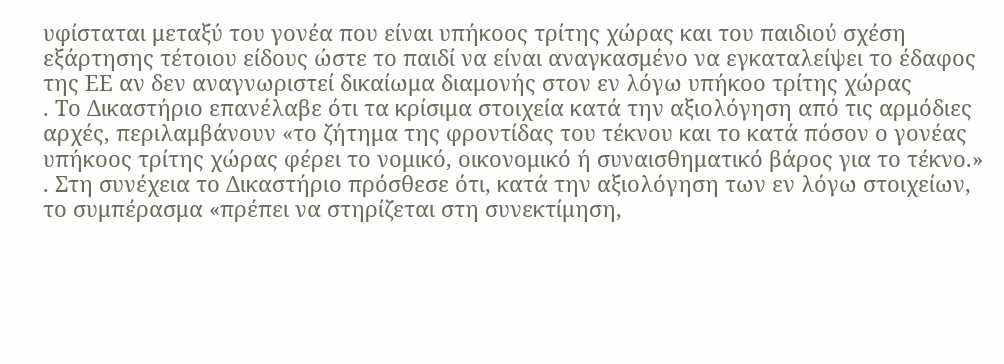υφίσταται μεταξύ του γονέα που είναι υπήκοος τρίτης χώρας και του παιδιού σχέση εξάρτησης τέτοιου είδους ώστε το παιδί να είναι αναγκασμένο να εγκαταλείψει το έδαφος της ΕΕ αν δεν αναγνωριστεί δικαίωμα διαμονής στον εν λόγω υπήκοο τρίτης χώρας
. Το Δικαστήριο επανέλαβε ότι τα κρίσιμα στοιχεία κατά την αξιολόγηση από τις αρμόδιες αρχές, περιλαμβάνουν «το ζήτημα της φροντίδας του τέκνου και το κατά πόσον ο γονέας υπήκοος τρίτης χώρας φέρει το νομικό, οικονομικό ή συναισθηματικό βάρος για το τέκνο.»
. Στη συνέχεια το Δικαστήριο πρόσθεσε ότι, κατά την αξιολόγηση των εν λόγω στοιχείων, το συμπέρασμα «πρέπει να στηρίζεται στη συνεκτίμηση,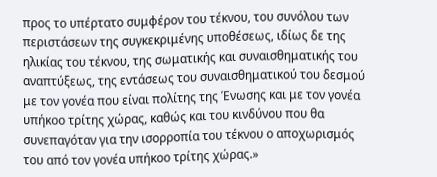προς το υπέρτατο συμφέρον του τέκνου, του συνόλου των περιστάσεων της συγκεκριμένης υποθέσεως, ιδίως δε της ηλικίας του τέκνου, της σωματικής και συναισθηματικής του αναπτύξεως, της εντάσεως του συναισθηματικού του δεσμού με τον γονέα που είναι πολίτης της Ένωσης και με τον γονέα υπήκοο τρίτης χώρας, καθώς και του κινδύνου που θα συνεπαγόταν για την ισορροπία του τέκνου ο αποχωρισμός του από τον γονέα υπήκοο τρίτης χώρας.»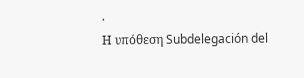.
Η υπόθεση Subdelegación del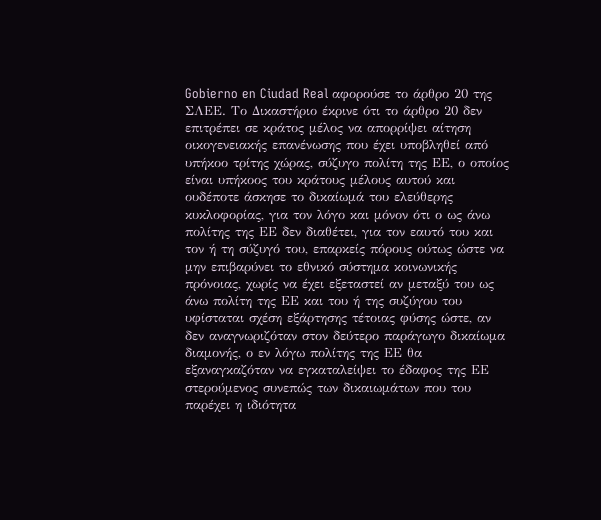Gobierno en Ciudad Real αφορούσε το άρθρο 20 της ΣΛΕΕ. Το Δικαστήριο έκρινε ότι το άρθρο 20 δεν επιτρέπει σε κράτος μέλος να απορρίψει αίτηση οικογενειακής επανένωσης που έχει υποβληθεί από υπήκοο τρίτης χώρας, σύζυγο πολίτη της ΕΕ, ο οποίος είναι υπήκοος του κράτους μέλους αυτού και ουδέποτε άσκησε το δικαίωμά του ελεύθερης κυκλοφορίας, για τον λόγο και μόνον ότι ο ως άνω πολίτης της ΕΕ δεν διαθέτει, για τον εαυτό του και τον ή τη σύζυγό του, επαρκείς πόρους ούτως ώστε να μην επιβαρύνει το εθνικό σύστημα κοινωνικής πρόνοιας, χωρίς να έχει εξεταστεί αν μεταξύ του ως άνω πολίτη της ΕΕ και του ή της συζύγου του υφίσταται σχέση εξάρτησης τέτοιας φύσης ώστε, αν δεν αναγνωριζόταν στον δεύτερο παράγωγο δικαίωμα διαμονής, ο εν λόγω πολίτης της ΕΕ θα εξαναγκαζόταν να εγκαταλείψει το έδαφος της ΕΕ στερούμενος συνεπώς των δικαιωμάτων που του παρέχει η ιδιότητα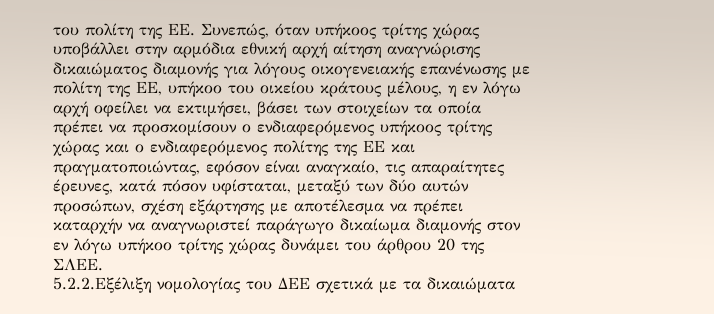του πολίτη της ΕΕ. Συνεπώς, όταν υπήκοος τρίτης χώρας υποβάλλει στην αρμόδια εθνική αρχή αίτηση αναγνώρισης δικαιώματος διαμονής για λόγους οικογενειακής επανένωσης με πολίτη της ΕΕ, υπήκοο του οικείου κράτους μέλους, η εν λόγω αρχή οφείλει να εκτιμήσει, βάσει των στοιχείων τα οποία πρέπει να προσκομίσουν ο ενδιαφερόμενος υπήκοος τρίτης χώρας και ο ενδιαφερόμενος πολίτης της ΕΕ και πραγματοποιώντας, εφόσον είναι αναγκαίο, τις απαραίτητες έρευνες, κατά πόσον υφίσταται, μεταξύ των δύο αυτών προσώπων, σχέση εξάρτησης με αποτέλεσμα να πρέπει καταρχήν να αναγνωριστεί παράγωγο δικαίωμα διαμονής στον εν λόγω υπήκοο τρίτης χώρας δυνάμει του άρθρου 20 της ΣΛΕΕ.
5.2.2.Εξέλιξη νομολογίας του ΔΕΕ σχετικά με τα δικαιώματα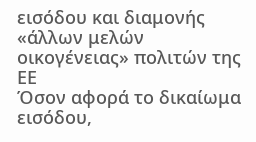εισόδου και διαμονής «άλλων μελών οικογένειας» πολιτών της ΕΕ
Όσον αφορά το δικαίωμα εισόδου,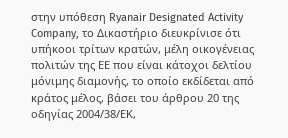στην υπόθεση Ryanair Designated Activity Company, το Δικαστήριο διευκρίνισε ότι υπήκοοι τρίτων κρατών, μέλη οικογένειας πολιτών της ΕΕ που είναι κάτοχοι δελτίου μόνιμης διαμονής, το οποίο εκδίδεται από κράτος μέλος, βάσει του άρθρου 20 της οδηγίας 2004/38/ΕΚ,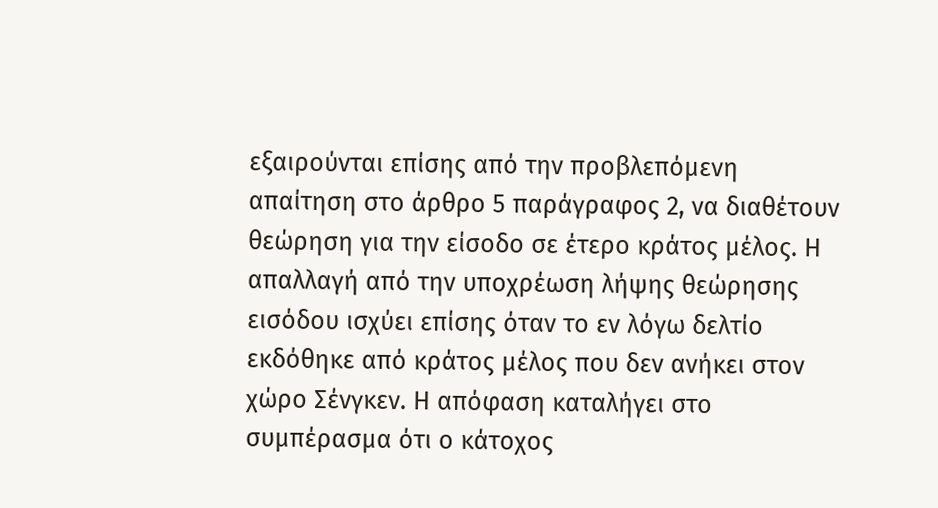εξαιρούνται επίσης από την προβλεπόμενη απαίτηση στο άρθρο 5 παράγραφος 2, να διαθέτουν θεώρηση για την είσοδο σε έτερο κράτος μέλος. Η απαλλαγή από την υποχρέωση λήψης θεώρησης εισόδου ισχύει επίσης όταν το εν λόγω δελτίο εκδόθηκε από κράτος μέλος που δεν ανήκει στον χώρο Σένγκεν. Η απόφαση καταλήγει στο συμπέρασμα ότι ο κάτοχος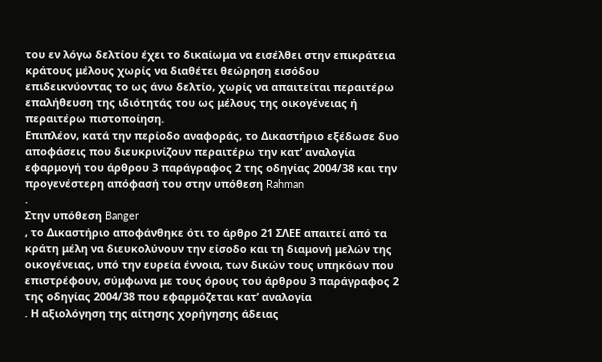του εν λόγω δελτίου έχει το δικαίωμα να εισέλθει στην επικράτεια κράτους μέλους χωρίς να διαθέτει θεώρηση εισόδου επιδεικνύοντας το ως άνω δελτίο, χωρίς να απαιτείται περαιτέρω επαλήθευση της ιδιότητάς του ως μέλους της οικογένειας ή περαιτέρω πιστοποίηση.
Επιπλέον, κατά την περίοδο αναφοράς, το Δικαστήριο εξέδωσε δυο αποφάσεις που διευκρινίζουν περαιτέρω την κατ’ αναλογία εφαρμογή του άρθρου 3 παράγραφος 2 της οδηγίας 2004/38 και την προγενέστερη απόφασή του στην υπόθεση Rahman
.
Στην υπόθεση Banger
, το Δικαστήριο αποφάνθηκε ότι το άρθρο 21 ΣΛΕΕ απαιτεί από τα κράτη μέλη να διευκολύνουν την είσοδο και τη διαμονή μελών της οικογένειας, υπό την ευρεία έννοια, των δικών τους υπηκόων που επιστρέφουν, σύμφωνα με τους όρους του άρθρου 3 παράγραφος 2 της οδηγίας 2004/38 που εφαρμόζεται κατ’ αναλογία
. Η αξιολόγηση της αίτησης χορήγησης άδειας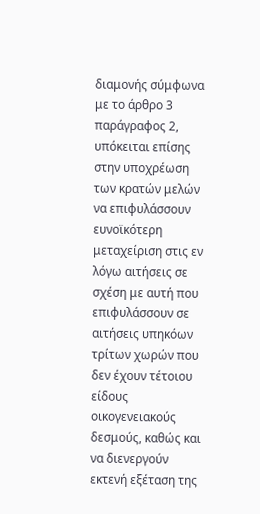διαμονής σύμφωνα με το άρθρο 3 παράγραφος 2, υπόκειται επίσης στην υποχρέωση των κρατών μελών να επιφυλάσσουν ευνοϊκότερη μεταχείριση στις εν λόγω αιτήσεις σε σχέση με αυτή που επιφυλάσσουν σε αιτήσεις υπηκόων τρίτων χωρών που δεν έχουν τέτοιου είδους οικογενειακούς δεσμούς, καθώς και να διενεργούν εκτενή εξέταση της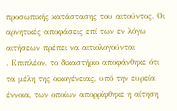προσωπικής κατάστασης του αιτούντος. Οι αρνητικές αποφάσεις επί των εν λόγω αιτήσεων πρέπει να αιτιολογούνται
. Επιπλέον, το δικαστήριο αποφάνθηκε ότι τα μέλη της οικογένειας, υπό την ευρεία έννοια, των οποίων απορρίφθηκε η αίτηση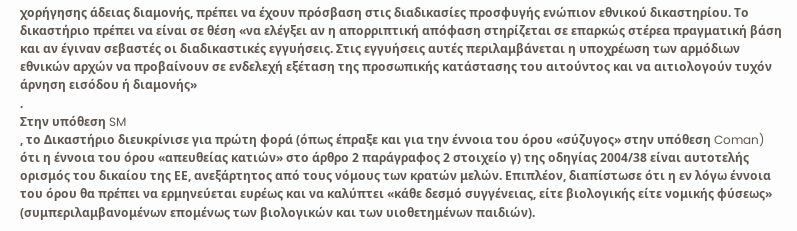χορήγησης άδειας διαμονής, πρέπει να έχουν πρόσβαση στις διαδικασίες προσφυγής ενώπιον εθνικού δικαστηρίου. Το δικαστήριο πρέπει να είναι σε θέση «να ελέγξει αν η απορριπτική απόφαση στηρίζεται σε επαρκώς στέρεα πραγματική βάση και αν έγιναν σεβαστές οι διαδικαστικές εγγυήσεις. Στις εγγυήσεις αυτές περιλαμβάνεται η υποχρέωση των αρμόδιων εθνικών αρχών να προβαίνουν σε ενδελεχή εξέταση της προσωπικής κατάστασης του αιτούντος και να αιτιολογούν τυχόν άρνηση εισόδου ή διαμονής»
.
Στην υπόθεση SM
, το Δικαστήριο διευκρίνισε για πρώτη φορά (όπως έπραξε και για την έννοια του όρου «σύζυγος» στην υπόθεση Coman) ότι η έννοια του όρου «απευθείας κατιών» στο άρθρο 2 παράγραφος 2 στοιχείο γ) της οδηγίας 2004/38 είναι αυτοτελής ορισμός του δικαίου της ΕΕ, ανεξάρτητος από τους νόμους των κρατών μελών. Επιπλέον, διαπίστωσε ότι η εν λόγω έννοια του όρου θα πρέπει να ερμηνεύεται ευρέως και να καλύπτει «κάθε δεσμό συγγένειας, είτε βιολογικής είτε νομικής φύσεως» (συμπεριλαμβανομένων επομένως των βιολογικών και των υιοθετημένων παιδιών).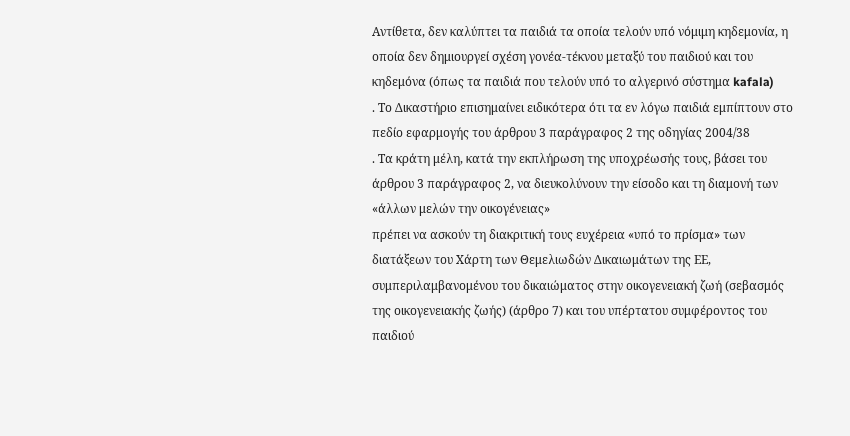Αντίθετα, δεν καλύπτει τα παιδιά τα οποία τελούν υπό νόμιμη κηδεμονία, η οποία δεν δημιουργεί σχέση γονέα-τέκνου μεταξύ του παιδιού και του κηδεμόνα (όπως τα παιδιά που τελούν υπό το αλγερινό σύστημα kafala)
. Το Δικαστήριο επισημαίνει ειδικότερα ότι τα εν λόγω παιδιά εμπίπτουν στο πεδίο εφαρμογής του άρθρου 3 παράγραφος 2 της οδηγίας 2004/38
. Τα κράτη μέλη, κατά την εκπλήρωση της υποχρέωσής τους, βάσει του άρθρου 3 παράγραφος 2, να διευκολύνουν την είσοδο και τη διαμονή των «άλλων μελών την οικογένειας»
πρέπει να ασκούν τη διακριτική τους ευχέρεια «υπό το πρίσμα» των διατάξεων του Χάρτη των Θεμελιωδών Δικαιωμάτων της ΕΕ, συμπεριλαμβανομένου του δικαιώματος στην οικογενειακή ζωή (σεβασμός της οικογενειακής ζωής) (άρθρο 7) και του υπέρτατου συμφέροντος του παιδιού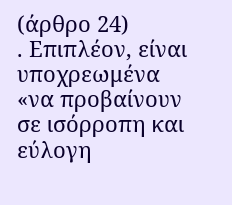(άρθρο 24)
. Επιπλέον, είναι υποχρεωμένα «να προβαίνουν σε ισόρροπη και εύλογη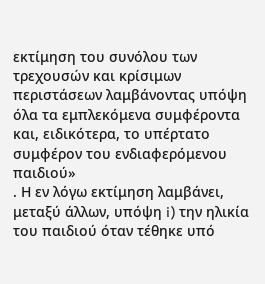εκτίμηση του συνόλου των τρεχουσών και κρίσιμων περιστάσεων λαμβάνοντας υπόψη όλα τα εμπλεκόμενα συμφέροντα και, ειδικότερα, το υπέρτατο συμφέρον του ενδιαφερόμενου παιδιού»
. Η εν λόγω εκτίμηση λαμβάνει, μεταξύ άλλων, υπόψη i) την ηλικία του παιδιού όταν τέθηκε υπό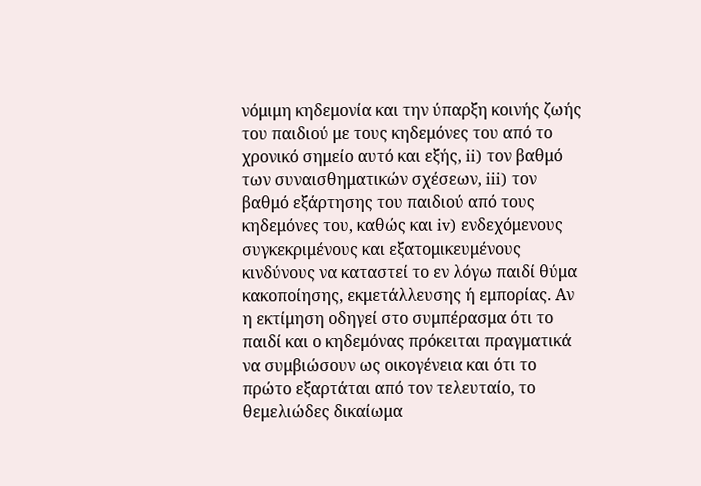νόμιμη κηδεμονία και την ύπαρξη κοινής ζωής του παιδιού με τους κηδεμόνες του από το χρονικό σημείο αυτό και εξής, ii) τον βαθμό των συναισθηματικών σχέσεων, iii) τον βαθμό εξάρτησης του παιδιού από τους κηδεμόνες του, καθώς και iv) ενδεχόμενους συγκεκριμένους και εξατομικευμένους κινδύνους να καταστεί το εν λόγω παιδί θύμα κακοποίησης, εκμετάλλευσης ή εμπορίας. Αν η εκτίμηση οδηγεί στο συμπέρασμα ότι το παιδί και ο κηδεμόνας πρόκειται πραγματικά να συμβιώσουν ως οικογένεια και ότι το πρώτο εξαρτάται από τον τελευταίο, το θεμελιώδες δικαίωμα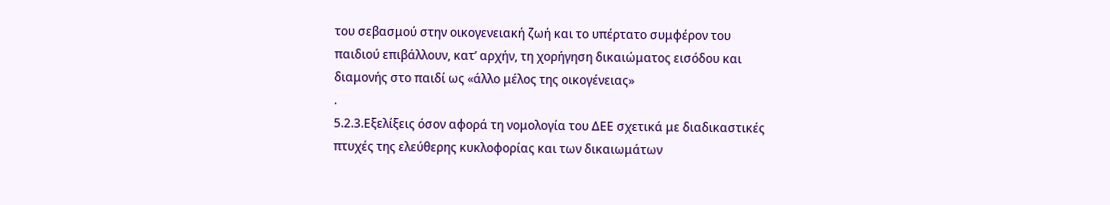του σεβασμού στην οικογενειακή ζωή και το υπέρτατο συμφέρον του παιδιού επιβάλλουν, κατ’ αρχήν, τη χορήγηση δικαιώματος εισόδου και διαμονής στο παιδί ως «άλλο μέλος της οικογένειας»
.
5.2.3.Εξελίξεις όσον αφορά τη νομολογία του ΔΕΕ σχετικά με διαδικαστικές πτυχές της ελεύθερης κυκλοφορίας και των δικαιωμάτων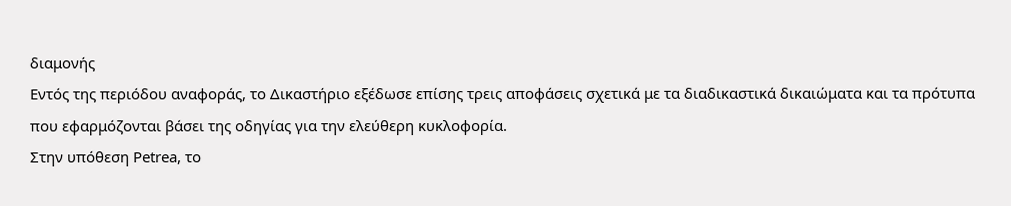διαμονής
Εντός της περιόδου αναφοράς, το Δικαστήριο εξέδωσε επίσης τρεις αποφάσεις σχετικά με τα διαδικαστικά δικαιώματα και τα πρότυπα που εφαρμόζονται βάσει της οδηγίας για την ελεύθερη κυκλοφορία.
Στην υπόθεση Petrea, το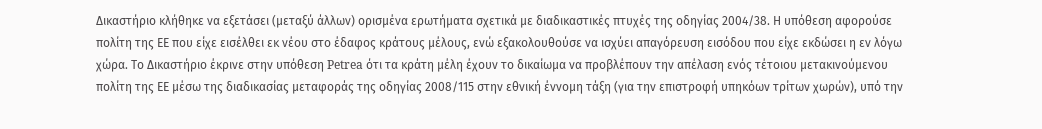Δικαστήριο κλήθηκε να εξετάσει (μεταξύ άλλων) ορισμένα ερωτήματα σχετικά με διαδικαστικές πτυχές της οδηγίας 2004/38. Η υπόθεση αφορούσε πολίτη της ΕΕ που είχε εισέλθει εκ νέου στο έδαφος κράτους μέλους, ενώ εξακολουθούσε να ισχύει απαγόρευση εισόδου που είχε εκδώσει η εν λόγω χώρα. Το Δικαστήριο έκρινε στην υπόθεση Petrea ότι τα κράτη μέλη έχουν το δικαίωμα να προβλέπουν την απέλαση ενός τέτοιου μετακινούμενου πολίτη της ΕΕ μέσω της διαδικασίας μεταφοράς της οδηγίας 2008/115 στην εθνική έννομη τάξη (για την επιστροφή υπηκόων τρίτων χωρών), υπό την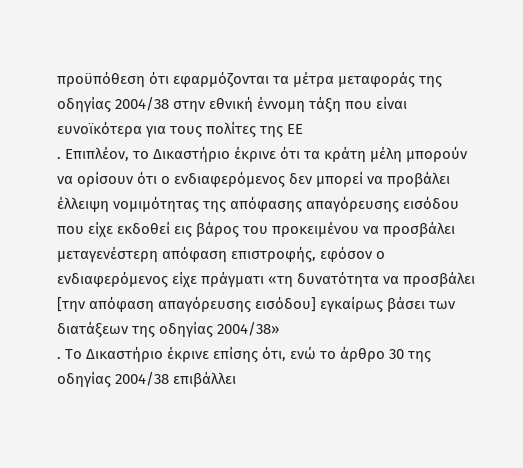προϋπόθεση ότι εφαρμόζονται τα μέτρα μεταφοράς της οδηγίας 2004/38 στην εθνική έννομη τάξη που είναι ευνοϊκότερα για τους πολίτες της ΕΕ
. Επιπλέον, το Δικαστήριο έκρινε ότι τα κράτη μέλη μπορούν να ορίσουν ότι ο ενδιαφερόμενος δεν μπορεί να προβάλει έλλειψη νομιμότητας της απόφασης απαγόρευσης εισόδου που είχε εκδοθεί εις βάρος του προκειμένου να προσβάλει μεταγενέστερη απόφαση επιστροφής, εφόσον ο ενδιαφερόμενος είχε πράγματι «τη δυνατότητα να προσβάλει [την απόφαση απαγόρευσης εισόδου] εγκαίρως βάσει των διατάξεων της οδηγίας 2004/38»
. Το Δικαστήριο έκρινε επίσης ότι, ενώ το άρθρο 30 της οδηγίας 2004/38 επιβάλλει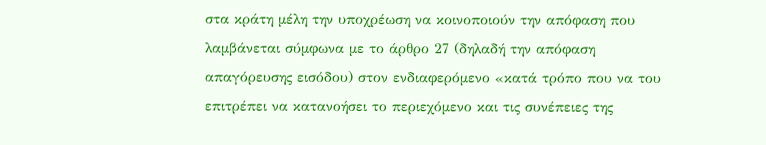στα κράτη μέλη την υποχρέωση να κοινοποιούν την απόφαση που λαμβάνεται σύμφωνα με το άρθρο 27 (δηλαδή την απόφαση απαγόρευσης εισόδου) στον ενδιαφερόμενο «κατά τρόπο που να του επιτρέπει να κατανοήσει το περιεχόμενο και τις συνέπειες της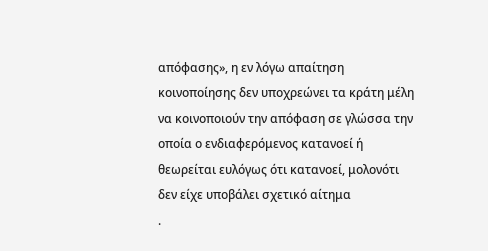απόφασης», η εν λόγω απαίτηση κοινοποίησης δεν υποχρεώνει τα κράτη μέλη να κοινοποιούν την απόφαση σε γλώσσα την οποία ο ενδιαφερόμενος κατανοεί ή θεωρείται ευλόγως ότι κατανοεί, μολονότι δεν είχε υποβάλει σχετικό αίτημα
.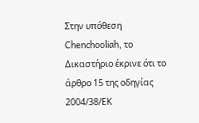Στην υπόθεση Chenchooliah, το Δικαστήριο έκρινε ότι το άρθρο 15 της οδηγίας 2004/38/ΕΚ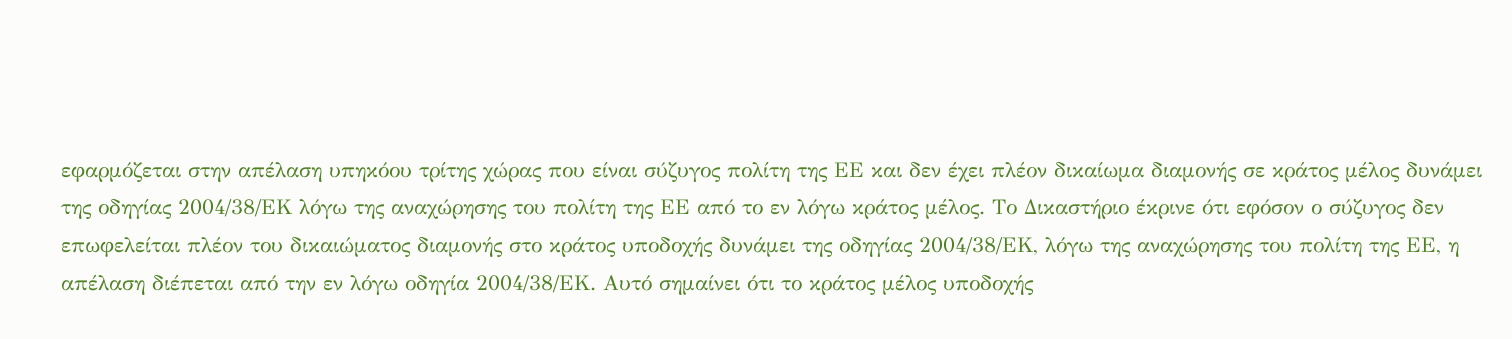εφαρμόζεται στην απέλαση υπηκόου τρίτης χώρας που είναι σύζυγος πολίτη της ΕΕ και δεν έχει πλέον δικαίωμα διαμονής σε κράτος μέλος δυνάμει της οδηγίας 2004/38/ΕΚ λόγω της αναχώρησης του πολίτη της ΕΕ από το εν λόγω κράτος μέλος. Το Δικαστήριο έκρινε ότι εφόσον ο σύζυγος δεν επωφελείται πλέον του δικαιώματος διαμονής στο κράτος υποδοχής δυνάμει της οδηγίας 2004/38/ΕΚ, λόγω της αναχώρησης του πολίτη της ΕΕ, η απέλαση διέπεται από την εν λόγω οδηγία 2004/38/ΕΚ. Αυτό σημαίνει ότι το κράτος μέλος υποδοχής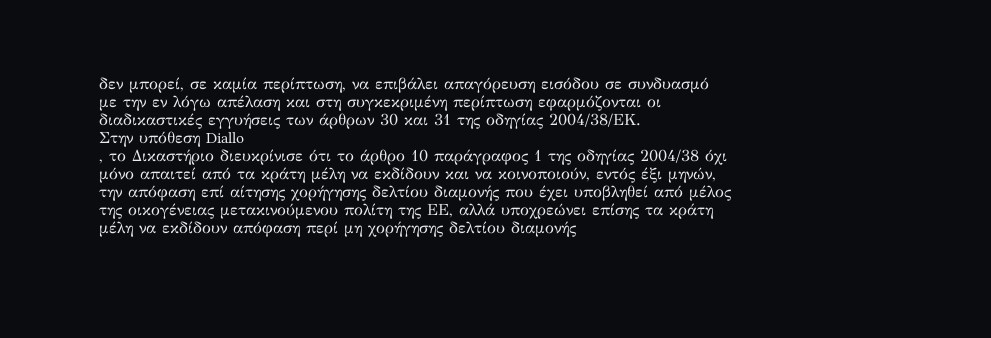δεν μπορεί, σε καμία περίπτωση, να επιβάλει απαγόρευση εισόδου σε συνδυασμό με την εν λόγω απέλαση και στη συγκεκριμένη περίπτωση εφαρμόζονται οι διαδικαστικές εγγυήσεις των άρθρων 30 και 31 της οδηγίας 2004/38/ΕΚ.
Στην υπόθεση Diallo
, το Δικαστήριο διευκρίνισε ότι το άρθρο 10 παράγραφος 1 της οδηγίας 2004/38 όχι μόνο απαιτεί από τα κράτη μέλη να εκδίδουν και να κοινοποιούν, εντός έξι μηνών, την απόφαση επί αίτησης χορήγησης δελτίου διαμονής που έχει υποβληθεί από μέλος της οικογένειας μετακινούμενου πολίτη της ΕΕ, αλλά υποχρεώνει επίσης τα κράτη μέλη να εκδίδουν απόφαση περί μη χορήγησης δελτίου διαμονής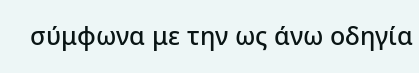σύμφωνα με την ως άνω οδηγία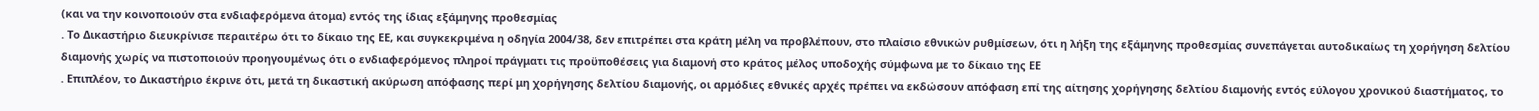(και να την κοινοποιούν στα ενδιαφερόμενα άτομα) εντός της ίδιας εξάμηνης προθεσμίας
. Το Δικαστήριο διευκρίνισε περαιτέρω ότι το δίκαιο της ΕΕ, και συγκεκριμένα η οδηγία 2004/38, δεν επιτρέπει στα κράτη μέλη να προβλέπουν, στο πλαίσιο εθνικών ρυθμίσεων, ότι η λήξη της εξάμηνης προθεσμίας συνεπάγεται αυτοδικαίως τη χορήγηση δελτίου διαμονής χωρίς να πιστοποιούν προηγουμένως ότι ο ενδιαφερόμενος πληροί πράγματι τις προϋποθέσεις για διαμονή στο κράτος μέλος υποδοχής σύμφωνα με το δίκαιο της ΕΕ
. Επιπλέον, το Δικαστήριο έκρινε ότι, μετά τη δικαστική ακύρωση απόφασης περί μη χορήγησης δελτίου διαμονής, οι αρμόδιες εθνικές αρχές πρέπει να εκδώσουν απόφαση επί της αίτησης χορήγησης δελτίου διαμονής εντός εύλογου χρονικού διαστήματος, το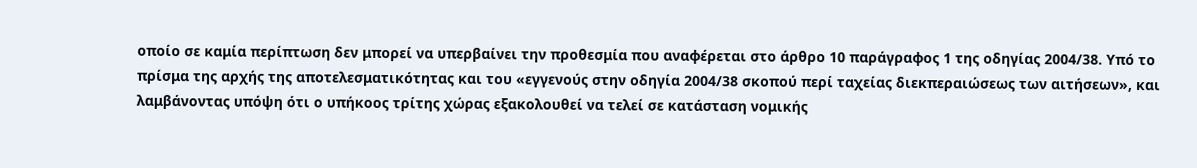οποίο σε καμία περίπτωση δεν μπορεί να υπερβαίνει την προθεσμία που αναφέρεται στο άρθρο 10 παράγραφος 1 της οδηγίας 2004/38. Υπό το πρίσμα της αρχής της αποτελεσματικότητας και του «εγγενούς στην οδηγία 2004/38 σκοπού περί ταχείας διεκπεραιώσεως των αιτήσεων», και λαμβάνοντας υπόψη ότι ο υπήκοος τρίτης χώρας εξακολουθεί να τελεί σε κατάσταση νομικής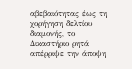αβεβαιότητας έως τη χορήγηση δελτίου διαμονής, το Δικαστήριο ρητά απέρριψε την άποψη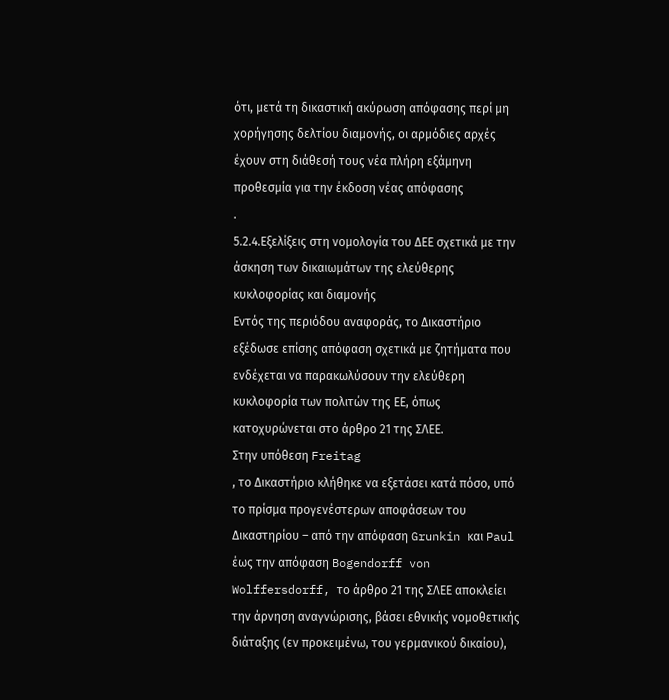ότι, μετά τη δικαστική ακύρωση απόφασης περί μη χορήγησης δελτίου διαμονής, οι αρμόδιες αρχές έχουν στη διάθεσή τους νέα πλήρη εξάμηνη προθεσμία για την έκδοση νέας απόφασης
.
5.2.4.Εξελίξεις στη νομολογία του ΔΕΕ σχετικά με την άσκηση των δικαιωμάτων της ελεύθερης κυκλοφορίας και διαμονής
Εντός της περιόδου αναφοράς, το Δικαστήριο εξέδωσε επίσης απόφαση σχετικά με ζητήματα που ενδέχεται να παρακωλύσουν την ελεύθερη κυκλοφορία των πολιτών της ΕΕ, όπως κατοχυρώνεται στο άρθρο 21 της ΣΛΕΕ.
Στην υπόθεση Freitag
, το Δικαστήριο κλήθηκε να εξετάσει κατά πόσο, υπό το πρίσμα προγενέστερων αποφάσεων του Δικαστηρίου – από την απόφαση Grunkin και Paul έως την απόφαση Bogendorff von Wolffersdorff, το άρθρο 21 της ΣΛΕΕ αποκλείει την άρνηση αναγνώρισης, βάσει εθνικής νομοθετικής διάταξης (εν προκειμένω, του γερμανικού δικαίου),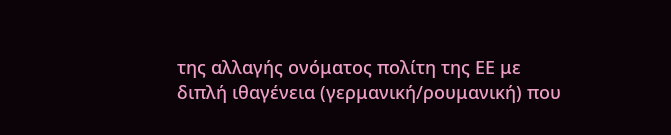της αλλαγής ονόματος πολίτη της ΕΕ με διπλή ιθαγένεια (γερμανική/ρουμανική) που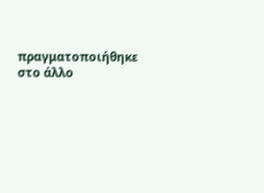πραγματοποιήθηκε στο άλλο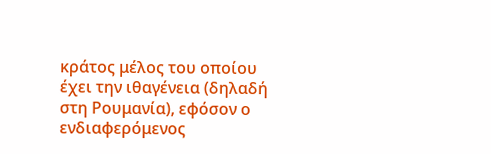κράτος μέλος του οποίου έχει την ιθαγένεια (δηλαδή στη Ρουμανία), εφόσον ο ενδιαφερόμενος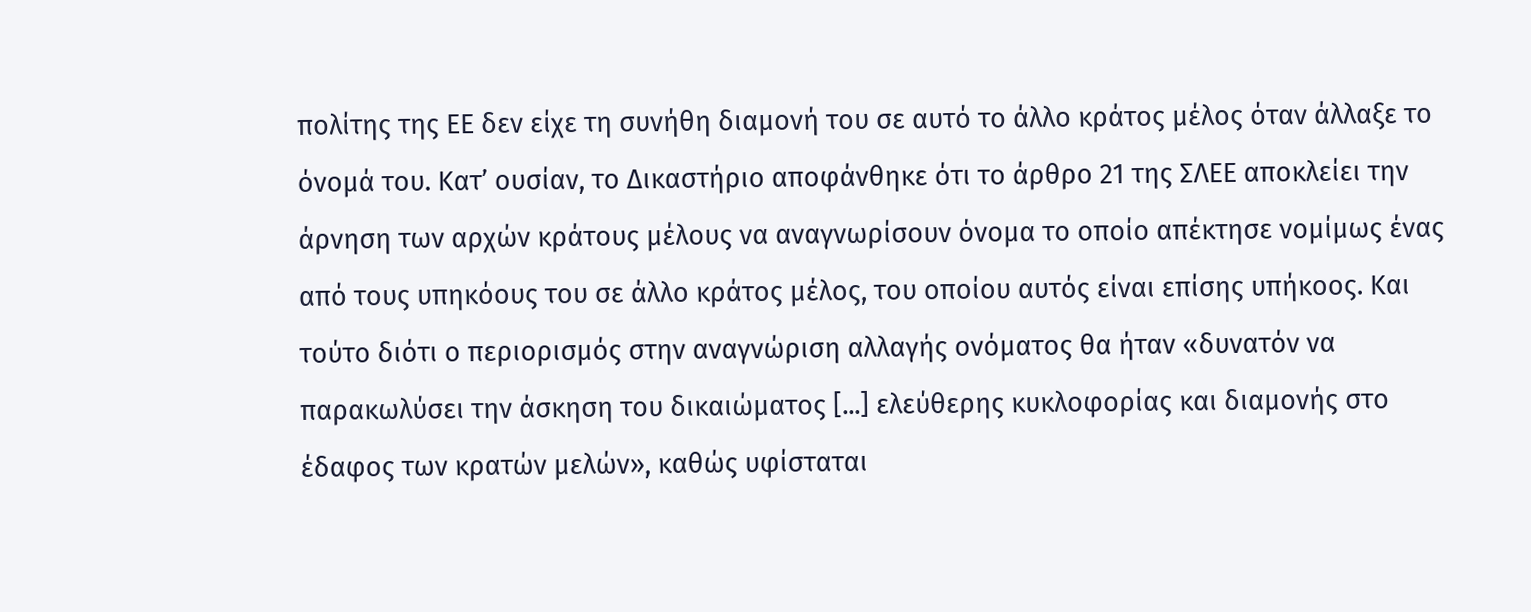πολίτης της ΕΕ δεν είχε τη συνήθη διαμονή του σε αυτό το άλλο κράτος μέλος όταν άλλαξε το όνομά του. Κατ’ ουσίαν, το Δικαστήριο αποφάνθηκε ότι το άρθρο 21 της ΣΛΕΕ αποκλείει την άρνηση των αρχών κράτους μέλους να αναγνωρίσουν όνομα το οποίο απέκτησε νομίμως ένας από τους υπηκόους του σε άλλο κράτος μέλος, του οποίου αυτός είναι επίσης υπήκοος. Και τούτο διότι ο περιορισμός στην αναγνώριση αλλαγής ονόματος θα ήταν «δυνατόν να παρακωλύσει την άσκηση του δικαιώματος [...] ελεύθερης κυκλοφορίας και διαμονής στο έδαφος των κρατών μελών», καθώς υφίσταται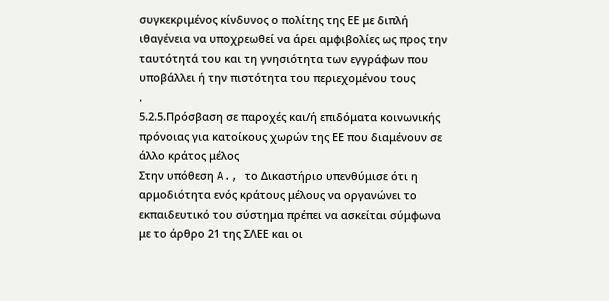συγκεκριμένος κίνδυνος ο πολίτης της ΕΕ με διπλή ιθαγένεια να υποχρεωθεί να άρει αμφιβολίες ως προς την ταυτότητά του και τη γνησιότητα των εγγράφων που υποβάλλει ή την πιστότητα του περιεχομένου τους
.
5.2.5.Πρόσβαση σε παροχές και/ή επιδόματα κοινωνικής πρόνοιας για κατοίκους χωρών της ΕΕ που διαμένουν σε άλλο κράτος μέλος
Στην υπόθεση A., το Δικαστήριο υπενθύμισε ότι η αρμοδιότητα ενός κράτους μέλους να οργανώνει το εκπαιδευτικό του σύστημα πρέπει να ασκείται σύμφωνα με το άρθρο 21 της ΣΛΕΕ και οι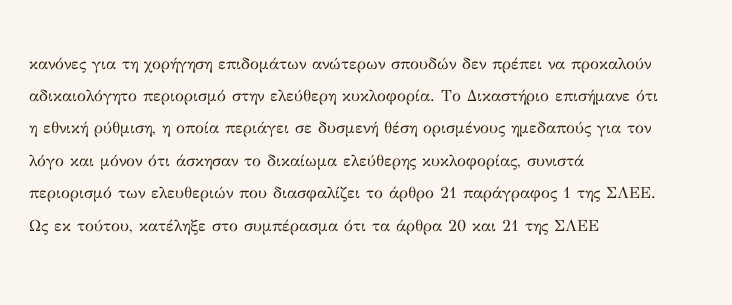κανόνες για τη χορήγηση επιδομάτων ανώτερων σπουδών δεν πρέπει να προκαλούν αδικαιολόγητο περιορισμό στην ελεύθερη κυκλοφορία. Το Δικαστήριο επισήμανε ότι η εθνική ρύθμιση, η οποία περιάγει σε δυσμενή θέση ορισμένους ημεδαπούς για τον λόγο και μόνον ότι άσκησαν το δικαίωμα ελεύθερης κυκλοφορίας, συνιστά περιορισμό των ελευθεριών που διασφαλίζει το άρθρο 21 παράγραφος 1 της ΣΛΕΕ. Ως εκ τούτου, κατέληξε στο συμπέρασμα ότι τα άρθρα 20 και 21 της ΣΛΕΕ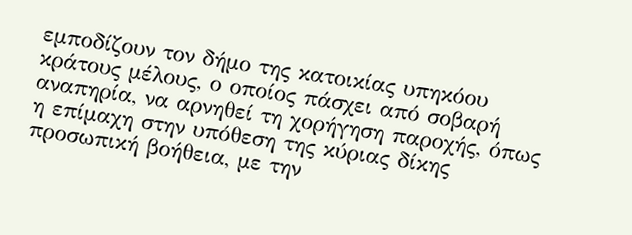εμποδίζουν τον δήμο της κατοικίας υπηκόου κράτους μέλους, ο οποίος πάσχει από σοβαρή αναπηρία, να αρνηθεί τη χορήγηση παροχής, όπως η επίμαχη στην υπόθεση της κύριας δίκης προσωπική βοήθεια, με την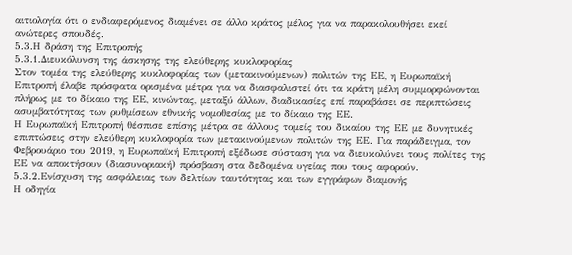αιτιολογία ότι ο ενδιαφερόμενος διαμένει σε άλλο κράτος μέλος για να παρακολουθήσει εκεί ανώτερες σπουδές.
5.3.Η δράση της Επιτροπής
5.3.1.Διευκόλυνση της άσκησης της ελεύθερης κυκλοφορίας
Στον τομέα της ελεύθερης κυκλοφορίας των (μετακινούμενων) πολιτών της ΕΕ, η Ευρωπαϊκή Επιτροπή έλαβε πρόσφατα ορισμένα μέτρα για να διασφαλιστεί ότι τα κράτη μέλη συμμορφώνονται πλήρως με το δίκαιο της ΕΕ, κινώντας, μεταξύ άλλων, διαδικασίες επί παραβάσει σε περιπτώσεις ασυμβατότητας των ρυθμίσεων εθνικής νομοθεσίας με το δίκαιο της ΕΕ.
Η Ευρωπαϊκή Επιτροπή θέσπισε επίσης μέτρα σε άλλους τομείς του δικαίου της ΕΕ με δυνητικές επιπτώσεις στην ελεύθερη κυκλοφορία των μετακινούμενων πολιτών της ΕΕ. Για παράδειγμα, τον Φεβρουάριο του 2019, η Ευρωπαϊκή Επιτροπή εξέδωσε σύσταση για να διευκολύνει τους πολίτες της ΕΕ να αποκτήσουν (διασυνοριακή) πρόσβαση στα δεδομένα υγείας που τους αφορούν.
5.3.2.Ενίσχυση της ασφάλειας των δελτίων ταυτότητας και των εγγράφων διαμονής
Η οδηγία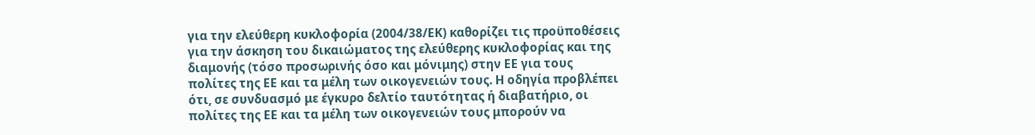για την ελεύθερη κυκλοφορία (2004/38/ΕΚ) καθορίζει τις προϋποθέσεις για την άσκηση του δικαιώματος της ελεύθερης κυκλοφορίας και της διαμονής (τόσο προσωρινής όσο και μόνιμης) στην ΕΕ για τους πολίτες της ΕΕ και τα μέλη των οικογενειών τους. Η οδηγία προβλέπει ότι, σε συνδυασμό με έγκυρο δελτίο ταυτότητας ή διαβατήριο, οι πολίτες της ΕΕ και τα μέλη των οικογενειών τους μπορούν να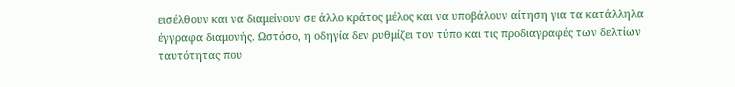εισέλθουν και να διαμείνουν σε άλλο κράτος μέλος και να υποβάλουν αίτηση για τα κατάλληλα έγγραφα διαμονής. Ωστόσο, η οδηγία δεν ρυθμίζει τον τύπο και τις προδιαγραφές των δελτίων ταυτότητας που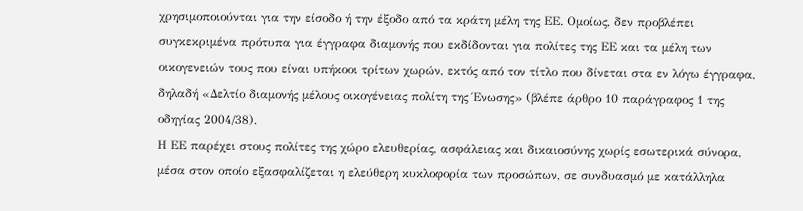χρησιμοποιούνται για την είσοδο ή την έξοδο από τα κράτη μέλη της ΕΕ. Ομοίως, δεν προβλέπει συγκεκριμένα πρότυπα για έγγραφα διαμονής που εκδίδονται για πολίτες της ΕΕ και τα μέλη των οικογενειών τους που είναι υπήκοοι τρίτων χωρών, εκτός από τον τίτλο που δίνεται στα εν λόγω έγγραφα, δηλαδή «Δελτίο διαμονής μέλους οικογένειας πολίτη της Ένωσης» (βλέπε άρθρο 10 παράγραφος 1 της οδηγίας 2004/38).
Η ΕΕ παρέχει στους πολίτες της χώρο ελευθερίας, ασφάλειας και δικαιοσύνης χωρίς εσωτερικά σύνορα, μέσα στον οποίο εξασφαλίζεται η ελεύθερη κυκλοφορία των προσώπων, σε συνδυασμό με κατάλληλα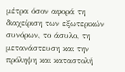μέτρα όσον αφορά τη διαχείριση των εξωτερικών συνόρων, το άσυλο, τη μετανάστευση και την πρόληψη και καταστολή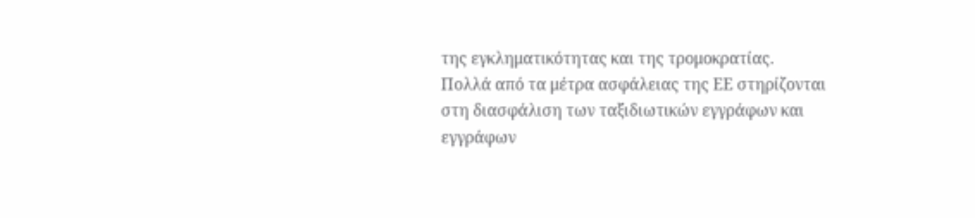της εγκληματικότητας και της τρομοκρατίας.
Πολλά από τα μέτρα ασφάλειας της ΕΕ στηρίζονται στη διασφάλιση των ταξιδιωτικών εγγράφων και εγγράφων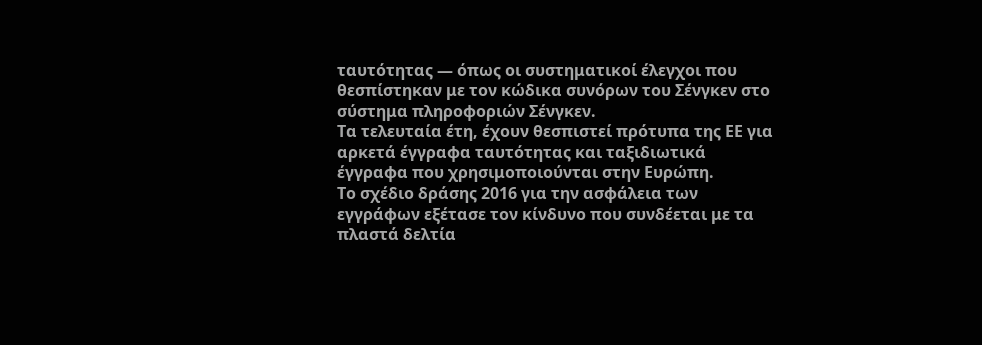ταυτότητας — όπως οι συστηματικοί έλεγχοι που θεσπίστηκαν με τον κώδικα συνόρων του Σένγκεν στο σύστημα πληροφοριών Σένγκεν.
Τα τελευταία έτη, έχουν θεσπιστεί πρότυπα της ΕΕ για αρκετά έγγραφα ταυτότητας και ταξιδιωτικά έγγραφα που χρησιμοποιούνται στην Ευρώπη.
Το σχέδιο δράσης 2016 για την ασφάλεια των εγγράφων εξέτασε τον κίνδυνο που συνδέεται με τα πλαστά δελτία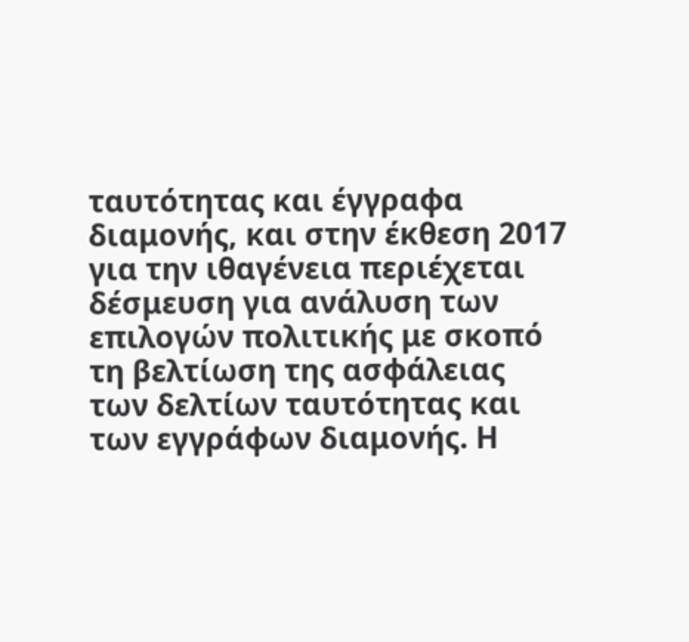ταυτότητας και έγγραφα διαμονής, και στην έκθεση 2017 για την ιθαγένεια περιέχεται δέσμευση για ανάλυση των επιλογών πολιτικής με σκοπό τη βελτίωση της ασφάλειας των δελτίων ταυτότητας και των εγγράφων διαμονής. Η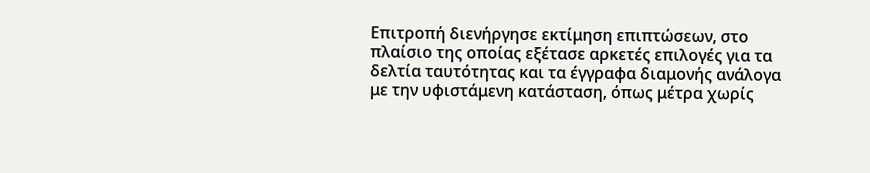Επιτροπή διενήργησε εκτίμηση επιπτώσεων, στο πλαίσιο της οποίας εξέτασε αρκετές επιλογές για τα δελτία ταυτότητας και τα έγγραφα διαμονής ανάλογα με την υφιστάμενη κατάσταση, όπως μέτρα χωρίς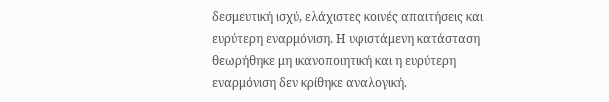δεσμευτική ισχύ, ελάχιστες κοινές απαιτήσεις και ευρύτερη εναρμόνιση. Η υφιστάμενη κατάσταση θεωρήθηκε μη ικανοποιητική και η ευρύτερη εναρμόνιση δεν κρίθηκε αναλογική.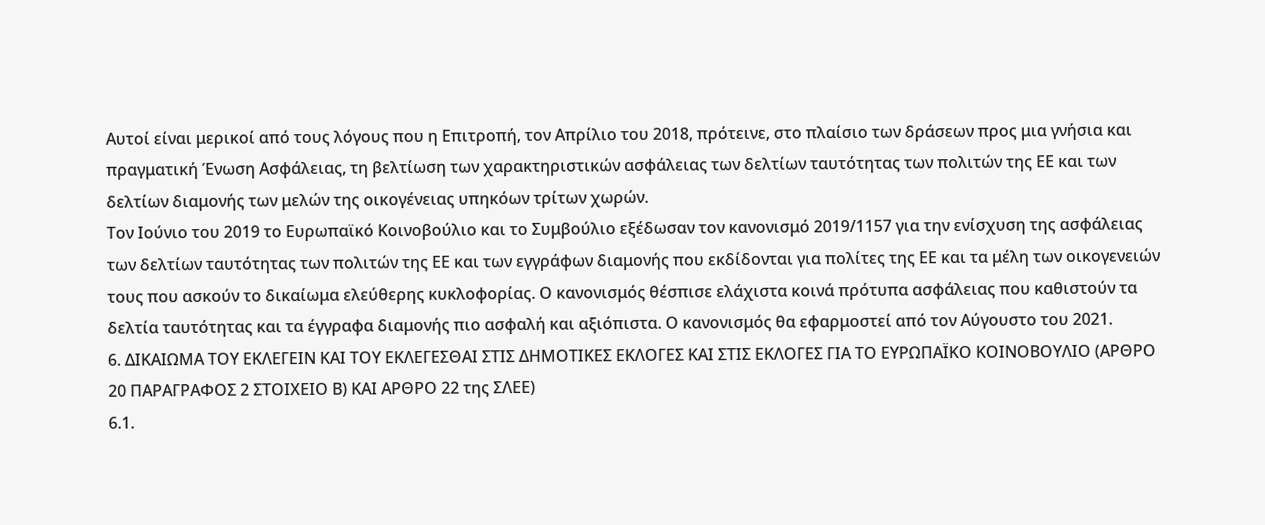Αυτοί είναι μερικοί από τους λόγους που η Επιτροπή, τον Απρίλιο του 2018, πρότεινε, στο πλαίσιο των δράσεων προς μια γνήσια και πραγματική Ένωση Ασφάλειας, τη βελτίωση των χαρακτηριστικών ασφάλειας των δελτίων ταυτότητας των πολιτών της ΕΕ και των δελτίων διαμονής των μελών της οικογένειας υπηκόων τρίτων χωρών.
Τον Ιούνιο του 2019 το Ευρωπαϊκό Κοινοβούλιο και το Συμβούλιο εξέδωσαν τον κανονισμό 2019/1157 για την ενίσχυση της ασφάλειας των δελτίων ταυτότητας των πολιτών της ΕΕ και των εγγράφων διαμονής που εκδίδονται για πολίτες της ΕΕ και τα μέλη των οικογενειών τους που ασκούν το δικαίωμα ελεύθερης κυκλοφορίας. Ο κανονισμός θέσπισε ελάχιστα κοινά πρότυπα ασφάλειας που καθιστούν τα δελτία ταυτότητας και τα έγγραφα διαμονής πιο ασφαλή και αξιόπιστα. Ο κανονισμός θα εφαρμοστεί από τον Αύγουστο του 2021.
6. ΔΙΚΑΙΩΜΑ ΤΟΥ ΕΚΛΕΓΕΙΝ ΚΑΙ ΤΟΥ ΕΚΛΕΓΕΣΘΑΙ ΣΤΙΣ ΔΗΜΟΤΙΚΕΣ ΕΚΛΟΓΕΣ ΚΑΙ ΣΤΙΣ ΕΚΛΟΓΕΣ ΓΙΑ ΤΟ ΕΥΡΩΠΑΪΚΟ ΚΟΙΝΟΒΟΥΛΙΟ (ΑΡΘΡΟ 20 ΠΑΡΑΓΡΑΦΟΣ 2 ΣΤΟΙΧΕΙΟ Β) ΚΑΙ ΑΡΘΡΟ 22 της ΣΛΕΕ)
6.1.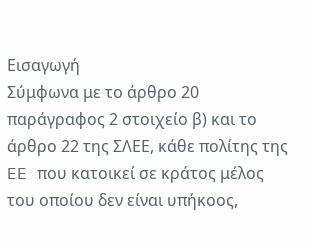Εισαγωγή
Σύμφωνα με το άρθρο 20 παράγραφος 2 στοιχείο β) και το άρθρο 22 της ΣΛΕΕ, κάθε πολίτης της EE που κατοικεί σε κράτος μέλος του οποίου δεν είναι υπήκοος,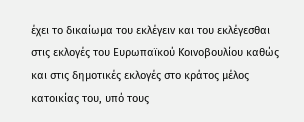έχει το δικαίωμα του εκλέγειν και του εκλέγεσθαι στις εκλογές του Ευρωπαϊκού Κοινοβουλίου καθώς και στις δημοτικές εκλογές στο κράτος μέλος κατοικίας του, υπό τους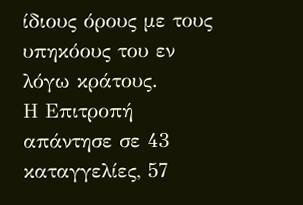ίδιους όρους με τους υπηκόους του εν λόγω κράτους.
Η Επιτροπή απάντησε σε 43 καταγγελίες, 57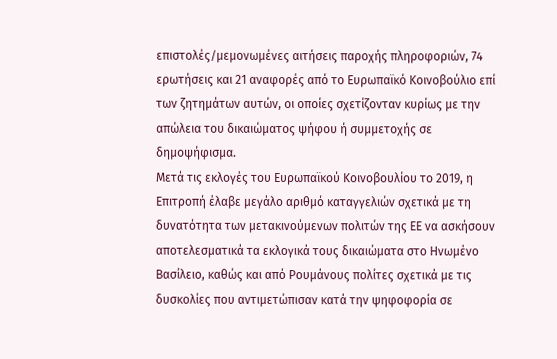επιστολές/μεμονωμένες αιτήσεις παροχής πληροφοριών, 74 ερωτήσεις και 21 αναφορές από το Ευρωπαϊκό Κοινοβούλιο επί των ζητημάτων αυτών, οι οποίες σχετίζονταν κυρίως με την απώλεια του δικαιώματος ψήφου ή συμμετοχής σε δημοψήφισμα.
Μετά τις εκλογές του Ευρωπαϊκού Κοινοβουλίου το 2019, η Επιτροπή έλαβε μεγάλο αριθμό καταγγελιών σχετικά με τη δυνατότητα των μετακινούμενων πολιτών της ΕΕ να ασκήσουν αποτελεσματικά τα εκλογικά τους δικαιώματα στο Ηνωμένο Βασίλειο, καθώς και από Ρουμάνους πολίτες σχετικά με τις δυσκολίες που αντιμετώπισαν κατά την ψηφοφορία σε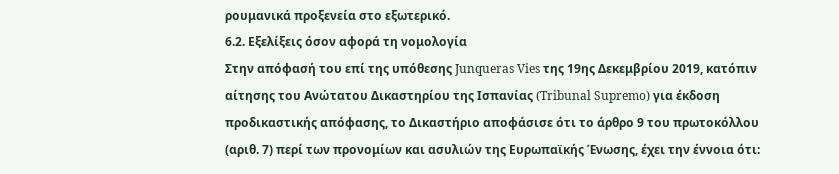ρουμανικά προξενεία στο εξωτερικό.
6.2. Εξελίξεις όσον αφορά τη νομολογία
Στην απόφασή του επί της υπόθεσης Junqueras Vies της 19ης Δεκεμβρίου 2019, κατόπιν αίτησης του Ανώτατου Δικαστηρίου της Ισπανίας (Tribunal Supremo) για έκδοση προδικαστικής απόφασης, το Δικαστήριο αποφάσισε ότι το άρθρο 9 του πρωτοκόλλου (αριθ. 7) περί των προνομίων και ασυλιών της Ευρωπαϊκής Ένωσης, έχει την έννοια ότι: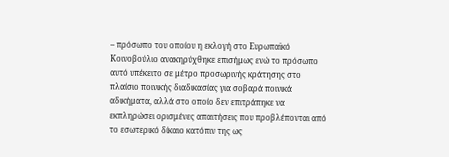– πρόσωπο του οποίου η εκλογή στο Ευρωπαϊκό Κοινοβούλιο ανακηρύχθηκε επισήμως ενώ το πρόσωπο αυτό υπέκειτο σε μέτρο προσωρινής κράτησης στο πλαίσιο ποινικής διαδικασίας για σοβαρά ποινικά αδικήματα, αλλά στο οποίο δεν επιτράπηκε να εκπληρώσει ορισμένες απαιτήσεις που προβλέπονται από το εσωτερικό δίκαιο κατόπιν της ως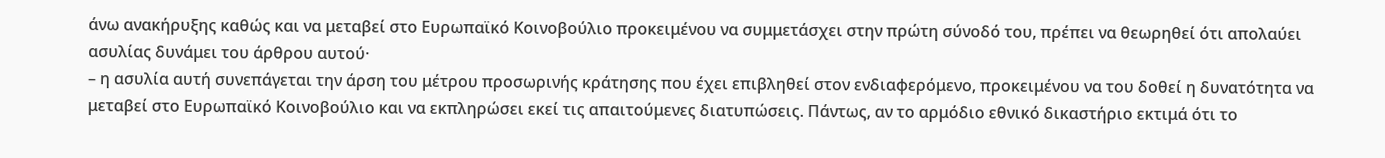άνω ανακήρυξης καθώς και να μεταβεί στο Ευρωπαϊκό Κοινοβούλιο προκειμένου να συμμετάσχει στην πρώτη σύνοδό του, πρέπει να θεωρηθεί ότι απολαύει ασυλίας δυνάμει του άρθρου αυτού·
– η ασυλία αυτή συνεπάγεται την άρση του μέτρου προσωρινής κράτησης που έχει επιβληθεί στον ενδιαφερόμενο, προκειμένου να του δοθεί η δυνατότητα να μεταβεί στο Ευρωπαϊκό Κοινοβούλιο και να εκπληρώσει εκεί τις απαιτούμενες διατυπώσεις. Πάντως, αν το αρμόδιο εθνικό δικαστήριο εκτιμά ότι το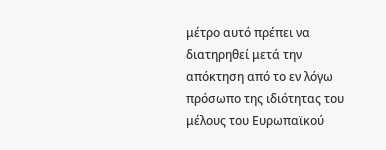μέτρο αυτό πρέπει να διατηρηθεί μετά την απόκτηση από το εν λόγω πρόσωπο της ιδιότητας του μέλους του Ευρωπαϊκού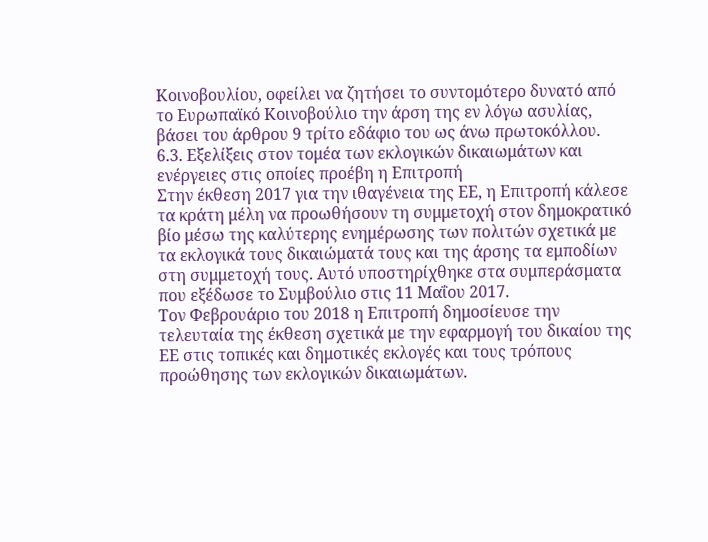Κοινοβουλίου, οφείλει να ζητήσει το συντομότερο δυνατό από το Ευρωπαϊκό Κοινοβούλιο την άρση της εν λόγω ασυλίας, βάσει του άρθρου 9 τρίτο εδάφιο του ως άνω πρωτοκόλλου.
6.3. Εξελίξεις στον τομέα των εκλογικών δικαιωμάτων και ενέργειες στις οποίες προέβη η Επιτροπή
Στην έκθεση 2017 για την ιθαγένεια της ΕΕ, η Επιτροπή κάλεσε τα κράτη μέλη να προωθήσουν τη συμμετοχή στον δημοκρατικό βίο μέσω της καλύτερης ενημέρωσης των πολιτών σχετικά με τα εκλογικά τους δικαιώματά τους και της άρσης τα εμποδίων στη συμμετοχή τους. Αυτό υποστηρίχθηκε στα συμπεράσματα που εξέδωσε το Συμβούλιο στις 11 Μαΐου 2017.
Τον Φεβρουάριο του 2018 η Επιτροπή δημοσίευσε την τελευταία της έκθεση σχετικά με την εφαρμογή του δικαίου της ΕΕ στις τοπικές και δημοτικές εκλογές και τους τρόπους προώθησης των εκλογικών δικαιωμάτων.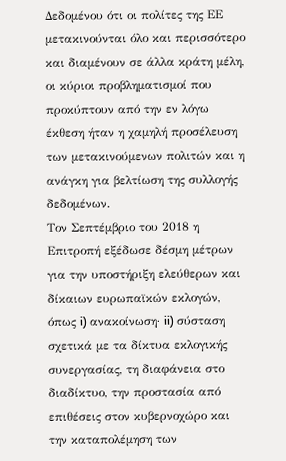Δεδομένου ότι οι πολίτες της ΕΕ μετακινούνται όλο και περισσότερο και διαμένουν σε άλλα κράτη μέλη, οι κύριοι προβληματισμοί που προκύπτουν από την εν λόγω έκθεση ήταν η χαμηλή προσέλευση των μετακινούμενων πολιτών και η ανάγκη για βελτίωση της συλλογής δεδομένων.
Τον Σεπτέμβριο του 2018 η Επιτροπή εξέδωσε δέσμη μέτρων για την υποστήριξη ελεύθερων και δίκαιων ευρωπαϊκών εκλογών, όπως i) ανακοίνωση· ii) σύσταση σχετικά με τα δίκτυα εκλογικής συνεργασίας, τη διαφάνεια στο διαδίκτυο, την προστασία από επιθέσεις στον κυβερνοχώρο και την καταπολέμηση των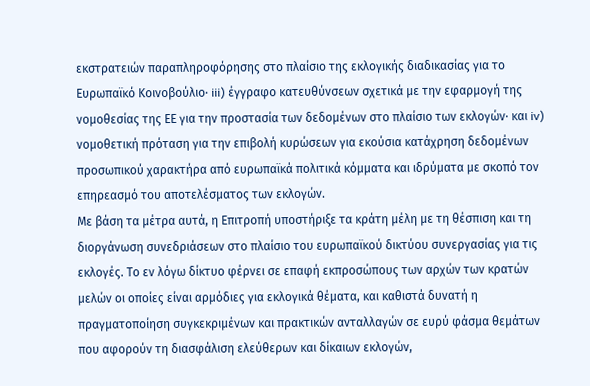εκστρατειών παραπληροφόρησης στο πλαίσιο της εκλογικής διαδικασίας για το Ευρωπαϊκό Κοινοβούλιο· iii) έγγραφο κατευθύνσεων σχετικά με την εφαρμογή της νομοθεσίας της ΕΕ για την προστασία των δεδομένων στο πλαίσιο των εκλογών· και iv) νομοθετική πρόταση για την επιβολή κυρώσεων για εκούσια κατάχρηση δεδομένων προσωπικού χαρακτήρα από ευρωπαϊκά πολιτικά κόμματα και ιδρύματα με σκοπό τον επηρεασμό του αποτελέσματος των εκλογών.
Με βάση τα μέτρα αυτά, η Επιτροπή υποστήριξε τα κράτη μέλη με τη θέσπιση και τη διοργάνωση συνεδριάσεων στο πλαίσιο του ευρωπαϊκού δικτύου συνεργασίας για τις εκλογές. Το εν λόγω δίκτυο φέρνει σε επαφή εκπροσώπους των αρχών των κρατών μελών οι οποίες είναι αρμόδιες για εκλογικά θέματα, και καθιστά δυνατή η πραγματοποίηση συγκεκριμένων και πρακτικών ανταλλαγών σε ευρύ φάσμα θεμάτων που αφορούν τη διασφάλιση ελεύθερων και δίκαιων εκλογών,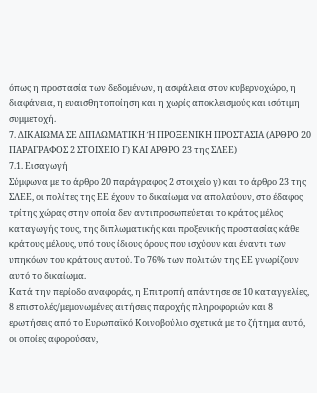όπως η προστασία των δεδομένων, η ασφάλεια στον κυβερνοχώρο, η διαφάνεια, η ευαισθητοποίηση και η χωρίς αποκλεισμούς και ισότιμη συμμετοχή.
7. ΔΙΚΑΙΩΜΑ ΣΕ ΔΙΠΛΩΜΑΤΙΚΗ Ή ΠΡΟΞΕΝΙΚΗ ΠΡΟΣΤΑΣΙΑ (ΑΡΘΡΟ 20 ΠΑΡΑΓΡΑΦΟΣ 2 ΣΤΟΙΧΕΙΟ Γ) ΚΑΙ ΑΡΘΡΟ 23 της ΣΛΕΕ)
7.1. Εισαγωγή
Σύμφωνα με το άρθρο 20 παράγραφος 2 στοιχείο γ) και το άρθρο 23 της ΣΛΕΕ, οι πολίτες της ΕΕ έχουν το δικαίωμα να απολαύουν, στο έδαφος τρίτης χώρας στην οποία δεν αντιπροσωπεύεται το κράτος μέλος καταγωγής τους, της διπλωματικής και προξενικής προστασίας κάθε κράτους μέλους, υπό τους ίδιους όρους που ισχύουν και έναντι των υπηκόων του κράτους αυτού. Το 76% των πολιτών της ΕΕ γνωρίζουν αυτό το δικαίωμα.
Κατά την περίοδο αναφοράς, η Επιτροπή απάντησε σε 10 καταγγελίες, 8 επιστολές/μεμονωμένες αιτήσεις παροχής πληροφοριών και 8 ερωτήσεις από το Ευρωπαϊκό Κοινοβούλιο σχετικά με το ζήτημα αυτό, οι οποίες αφορούσαν,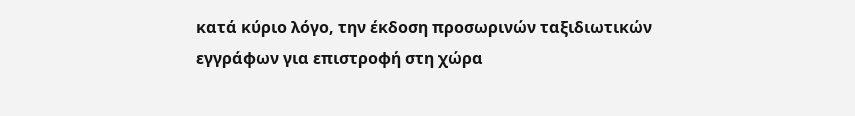κατά κύριο λόγο, την έκδοση προσωρινών ταξιδιωτικών εγγράφων για επιστροφή στη χώρα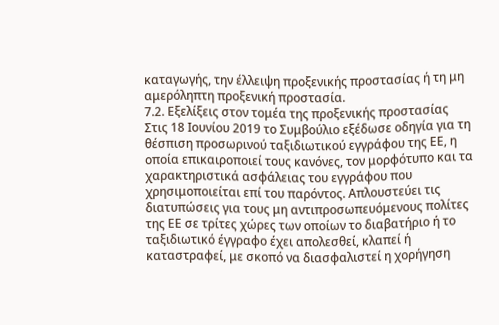καταγωγής, την έλλειψη προξενικής προστασίας ή τη μη αμερόληπτη προξενική προστασία.
7.2. Εξελίξεις στον τομέα της προξενικής προστασίας
Στις 18 Ιουνίου 2019 το Συμβούλιο εξέδωσε οδηγία για τη θέσπιση προσωρινού ταξιδιωτικού εγγράφου της ΕΕ, η οποία επικαιροποιεί τους κανόνες, τον μορφότυπο και τα χαρακτηριστικά ασφάλειας του εγγράφου που χρησιμοποιείται επί του παρόντος. Απλουστεύει τις διατυπώσεις για τους μη αντιπροσωπευόμενους πολίτες της ΕΕ σε τρίτες χώρες των οποίων το διαβατήριο ή το ταξιδιωτικό έγγραφο έχει απολεσθεί, κλαπεί ή καταστραφεί, με σκοπό να διασφαλιστεί η χορήγηση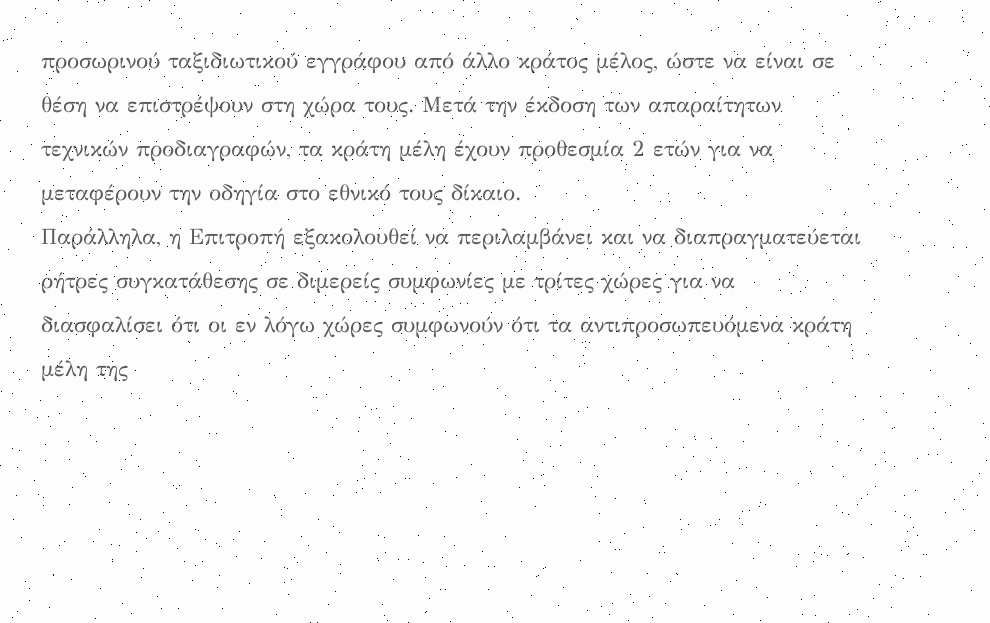προσωρινού ταξιδιωτικού εγγράφου από άλλο κράτος μέλος, ώστε να είναι σε θέση να επιστρέψουν στη χώρα τους. Μετά την έκδοση των απαραίτητων τεχνικών προδιαγραφών, τα κράτη μέλη έχουν προθεσμία 2 ετών για να μεταφέρουν την οδηγία στο εθνικό τους δίκαιο.
Παράλληλα, η Επιτροπή εξακολουθεί να περιλαμβάνει και να διαπραγματεύεται ρήτρες συγκατάθεσης σε διμερείς συμφωνίες με τρίτες χώρες για να διασφαλίσει ότι οι εν λόγω χώρες συμφωνούν ότι τα αντιπροσωπευόμενα κράτη μέλη της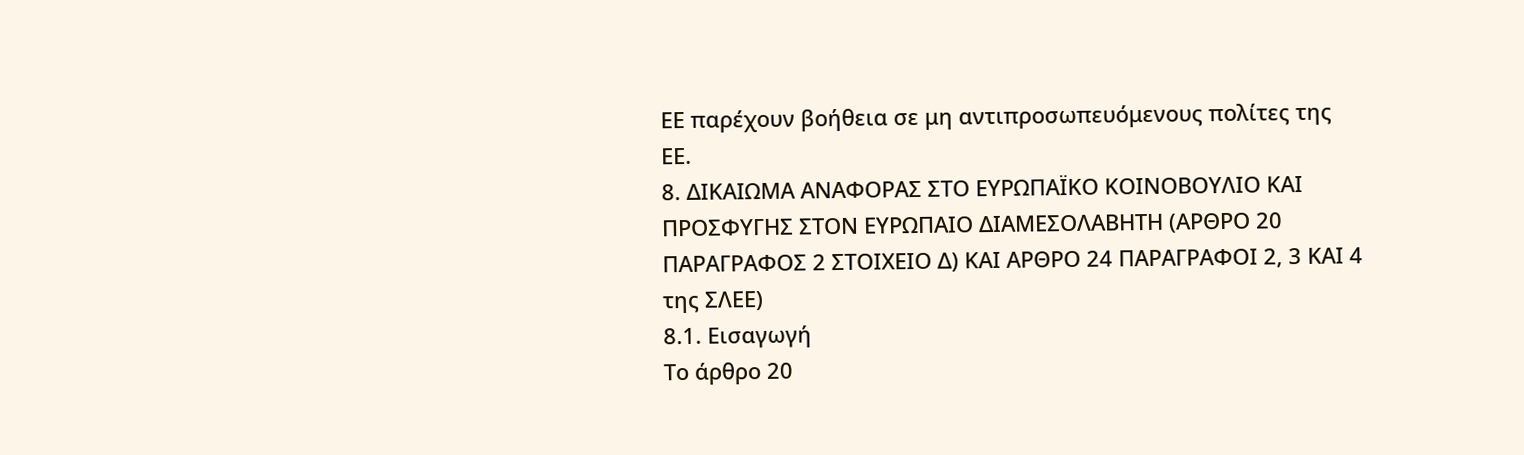ΕΕ παρέχουν βοήθεια σε μη αντιπροσωπευόμενους πολίτες της ΕΕ.
8. ΔΙΚΑΙΩΜΑ ΑΝΑΦΟΡΑΣ ΣΤΟ ΕΥΡΩΠΑΪΚΟ ΚΟΙΝΟΒΟΥΛΙΟ ΚΑΙ ΠΡΟΣΦΥΓΗΣ ΣΤΟΝ ΕΥΡΩΠΑΙΟ ΔΙΑΜΕΣΟΛΑΒΗΤΗ (ΑΡΘΡΟ 20 ΠΑΡΑΓΡΑΦΟΣ 2 ΣΤΟΙΧΕΙΟ Δ) ΚΑΙ ΑΡΘΡΟ 24 ΠΑΡΑΓΡΑΦΟΙ 2, 3 ΚΑΙ 4 της ΣΛΕΕ)
8.1. Εισαγωγή
Το άρθρο 20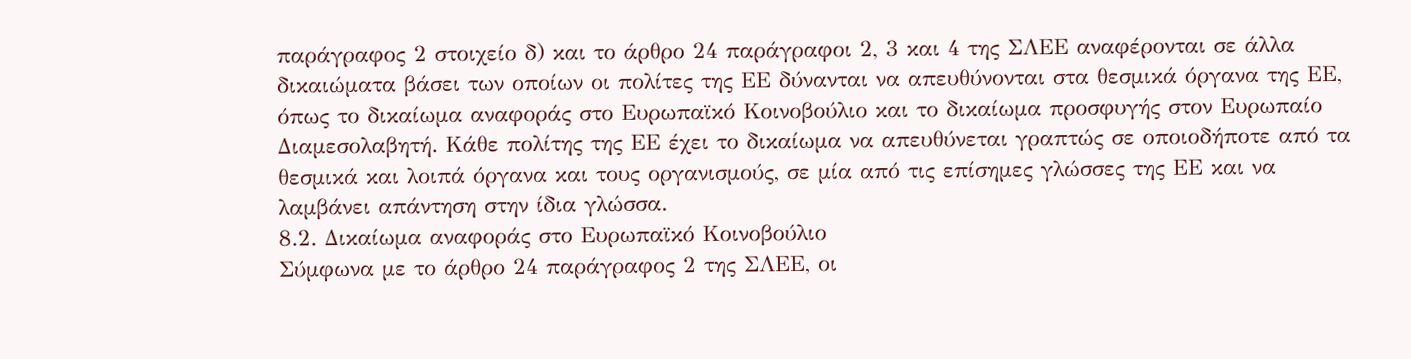παράγραφος 2 στοιχείο δ) και το άρθρο 24 παράγραφοι 2, 3 και 4 της ΣΛΕΕ αναφέρονται σε άλλα δικαιώματα βάσει των οποίων οι πολίτες της ΕΕ δύνανται να απευθύνονται στα θεσμικά όργανα της ΕΕ, όπως το δικαίωμα αναφοράς στο Ευρωπαϊκό Κοινοβούλιο και το δικαίωμα προσφυγής στον Ευρωπαίο Διαμεσολαβητή. Κάθε πολίτης της ΕΕ έχει το δικαίωμα να απευθύνεται γραπτώς σε οποιοδήποτε από τα θεσμικά και λοιπά όργανα και τους οργανισμούς, σε μία από τις επίσημες γλώσσες της ΕΕ και να λαμβάνει απάντηση στην ίδια γλώσσα.
8.2. Δικαίωμα αναφοράς στο Ευρωπαϊκό Κοινοβούλιο
Σύμφωνα με το άρθρο 24 παράγραφος 2 της ΣΛΕΕ, οι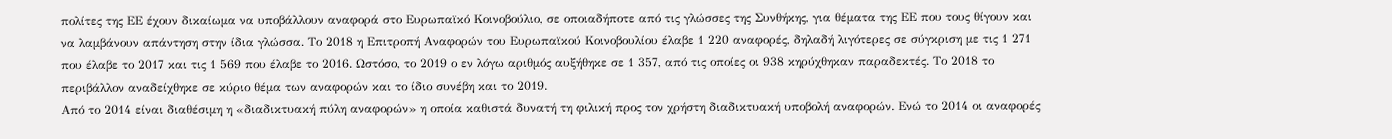πολίτες της ΕΕ έχουν δικαίωμα να υποβάλλουν αναφορά στο Ευρωπαϊκό Κοινοβούλιο, σε οποιαδήποτε από τις γλώσσες της Συνθήκης, για θέματα της ΕΕ που τους θίγουν και να λαμβάνουν απάντηση στην ίδια γλώσσα. Το 2018 η Επιτροπή Αναφορών του Ευρωπαϊκού Κοινοβουλίου έλαβε 1 220 αναφορές, δηλαδή λιγότερες σε σύγκριση με τις 1 271 που έλαβε το 2017 και τις 1 569 που έλαβε το 2016. Ωστόσο, το 2019 ο εν λόγω αριθμός αυξήθηκε σε 1 357, από τις οποίες οι 938 κηρύχθηκαν παραδεκτές. Το 2018 το περιβάλλον αναδείχθηκε σε κύριο θέμα των αναφορών και το ίδιο συνέβη και το 2019.
Από το 2014 είναι διαθέσιμη η «διαδικτυακή πύλη αναφορών» η οποία καθιστά δυνατή τη φιλική προς τον χρήστη διαδικτυακή υποβολή αναφορών. Ενώ το 2014 οι αναφορές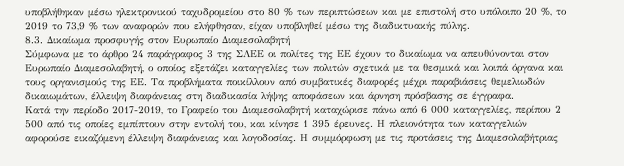υποβλήθηκαν μέσω ηλεκτρονικού ταχυδρομείου στο 80 % των περιπτώσεων και με επιστολή στο υπόλοιπο 20 %, το 2019 το 73,9 % των αναφορών που ελήφθησαν, είχαν υποβληθεί μέσω της διαδικτυακής πύλης.
8.3. Δικαίωμα προσφυγής στον Ευρωπαίο Διαμεσολαβητή
Σύμφωνα με το άρθρο 24 παράγραφος 3 της ΣΛΕΕ οι πολίτες της ΕΕ έχουν το δικαίωμα να απευθύνονται στον Ευρωπαίο Διαμεσολαβητή, ο οποίος εξετάζει καταγγελίες των πολιτών σχετικά με τα θεσμικά και λοιπά όργανα και τους οργανισμούς της ΕΕ. Τα προβλήματα ποικίλλουν από συμβατικές διαφορές μέχρι παραβιάσεις θεμελιωδών δικαιωμάτων, έλλειψη διαφάνειας στη διαδικασία λήψης αποφάσεων και άρνηση πρόσβασης σε έγγραφα.
Κατά την περίοδο 2017-2019, το Γραφείο του Διαμεσολαβητή καταχώρισε πάνω από 6 000 καταγγελίες, περίπου 2 500 από τις οποίες εμπίπτουν στην εντολή του, και κίνησε 1 395 έρευνες. Η πλειονότητα των καταγγελιών αφορούσε εικαζόμενη έλλειψη διαφάνειας και λογοδοσίας. Η συμμόρφωση με τις προτάσεις της Διαμεσολαβήτριας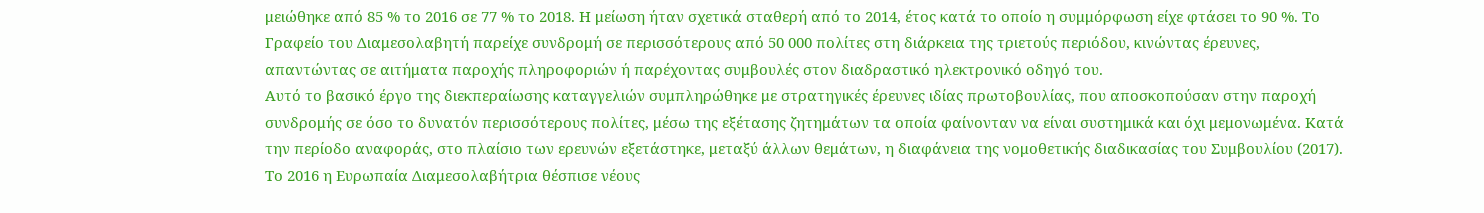μειώθηκε από 85 % το 2016 σε 77 % το 2018. Η μείωση ήταν σχετικά σταθερή από το 2014, έτος κατά το οποίο η συμμόρφωση είχε φτάσει το 90 %. Το Γραφείο του Διαμεσολαβητή παρείχε συνδρομή σε περισσότερους από 50 000 πολίτες στη διάρκεια της τριετούς περιόδου, κινώντας έρευνες, απαντώντας σε αιτήματα παροχής πληροφοριών ή παρέχοντας συμβουλές στον διαδραστικό ηλεκτρονικό οδηγό του.
Αυτό το βασικό έργο της διεκπεραίωσης καταγγελιών συμπληρώθηκε με στρατηγικές έρευνες ιδίας πρωτοβουλίας, που αποσκοπούσαν στην παροχή συνδρομής σε όσο το δυνατόν περισσότερους πολίτες, μέσω της εξέτασης ζητημάτων τα οποία φαίνονταν να είναι συστημικά και όχι μεμονωμένα. Κατά την περίοδο αναφοράς, στο πλαίσιο των ερευνών εξετάστηκε, μεταξύ άλλων θεμάτων, η διαφάνεια της νομοθετικής διαδικασίας του Συμβουλίου (2017).
Το 2016 η Ευρωπαία Διαμεσολαβήτρια θέσπισε νέους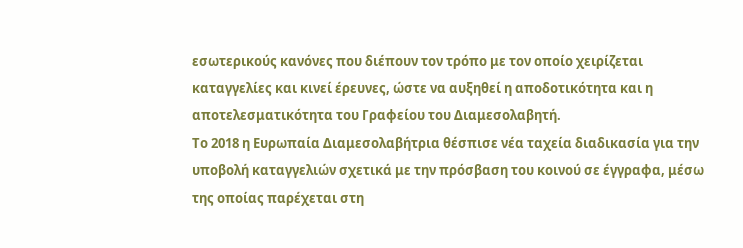εσωτερικούς κανόνες που διέπουν τον τρόπο με τον οποίο χειρίζεται καταγγελίες και κινεί έρευνες, ώστε να αυξηθεί η αποδοτικότητα και η αποτελεσματικότητα του Γραφείου του Διαμεσολαβητή.
Το 2018 η Ευρωπαία Διαμεσολαβήτρια θέσπισε νέα ταχεία διαδικασία για την υποβολή καταγγελιών σχετικά με την πρόσβαση του κοινού σε έγγραφα, μέσω της οποίας παρέχεται στη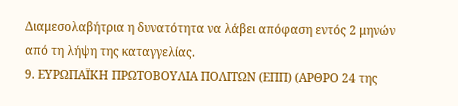Διαμεσολαβήτρια η δυνατότητα να λάβει απόφαση εντός 2 μηνών από τη λήψη της καταγγελίας.
9. ΕΥΡΩΠΑΪΚΗ ΠΡΩΤΟΒΟΥΛΙΑ ΠΟΛΙΤΩΝ (ΕΠΠ) (ΑΡΘΡΟ 24 της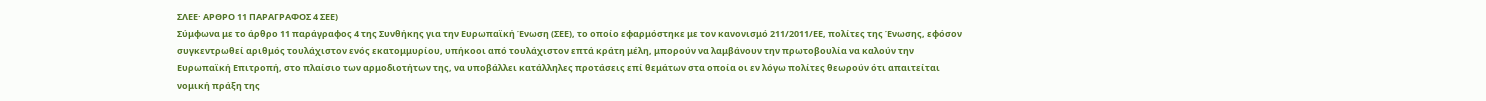ΣΛΕΕ· ΑΡΘΡΟ 11 ΠΑΡΑΓΡΑΦΟΣ 4 ΣΕΕ)
Σύμφωνα με το άρθρο 11 παράγραφος 4 της Συνθήκης για την Ευρωπαϊκή Ένωση (ΣΕΕ), το οποίο εφαρμόστηκε με τον κανονισμό 211/2011/ΕΕ, πολίτες της Ένωσης, εφόσον συγκεντρωθεί αριθμός τουλάχιστον ενός εκατομμυρίου, υπήκοοι από τουλάχιστον επτά κράτη μέλη, μπορούν να λαμβάνουν την πρωτοβουλία να καλούν την Ευρωπαϊκή Επιτροπή, στο πλαίσιο των αρμοδιοτήτων της, να υποβάλλει κατάλληλες προτάσεις επί θεμάτων στα οποία οι εν λόγω πολίτες θεωρούν ότι απαιτείται νομική πράξη της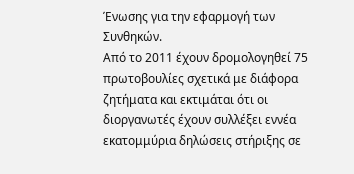Ένωσης για την εφαρμογή των Συνθηκών.
Από το 2011 έχουν δρομολογηθεί 75 πρωτοβουλίες σχετικά με διάφορα ζητήματα και εκτιμάται ότι οι διοργανωτές έχουν συλλέξει εννέα εκατομμύρια δηλώσεις στήριξης σε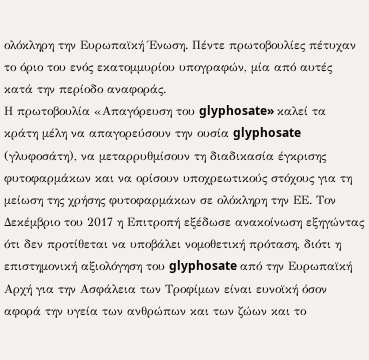ολόκληρη την Ευρωπαϊκή Ένωση. Πέντε πρωτοβουλίες πέτυχαν το όριο του ενός εκατομμυρίου υπογραφών, μία από αυτές κατά την περίοδο αναφοράς.
Η πρωτοβουλία «Απαγόρευση του glyphosate» καλεί τα κράτη μέλη να απαγορεύσουν την ουσία glyphosate (γλυφοσάτη), να μεταρρυθμίσουν τη διαδικασία έγκρισης φυτοφαρμάκων και να ορίσουν υποχρεωτικούς στόχους για τη μείωση της χρήσης φυτοφαρμάκων σε ολόκληρη την ΕΕ. Τον Δεκέμβριο του 2017 η Επιτροπή εξέδωσε ανακοίνωση εξηγώντας ότι δεν προτίθεται να υποβάλει νομοθετική πρόταση, διότι η επιστημονική αξιολόγηση του glyphosate από την Ευρωπαϊκή Αρχή για την Ασφάλεια των Τροφίμων είναι ευνοϊκή όσον αφορά την υγεία των ανθρώπων και των ζώων και το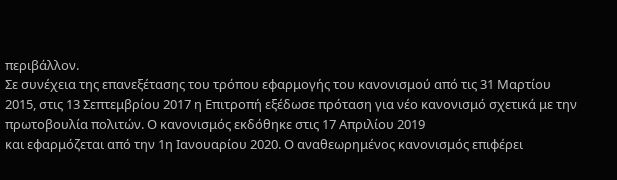περιβάλλον.
Σε συνέχεια της επανεξέτασης του τρόπου εφαρμογής του κανονισμού από τις 31 Μαρτίου 2015, στις 13 Σεπτεμβρίου 2017 η Επιτροπή εξέδωσε πρόταση για νέο κανονισμό σχετικά με την πρωτοβουλία πολιτών. Ο κανονισμός εκδόθηκε στις 17 Απριλίου 2019
και εφαρμόζεται από την 1η Ιανουαρίου 2020. Ο αναθεωρημένος κανονισμός επιφέρει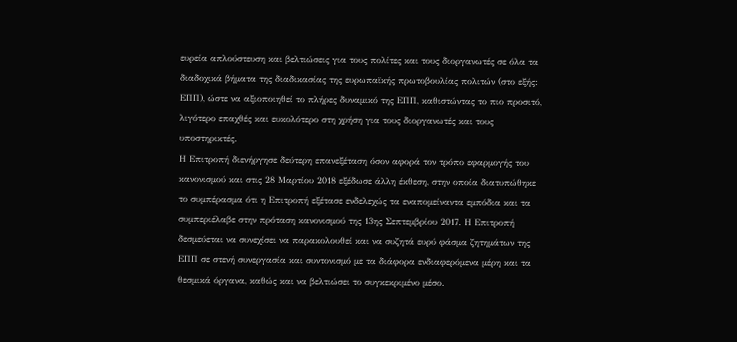ευρεία απλούστευση και βελτιώσεις για τους πολίτες και τους διοργανωτές σε όλα τα διαδοχικά βήματα της διαδικασίας της ευρωπαϊκής πρωτοβουλίας πολιτών (στο εξής: ΕΠΠ), ώστε να αξιοποιηθεί το πλήρες δυναμικό της ΕΠΠ, καθιστώντας το πιο προσιτό, λιγότερο επαχθές και ευκολότερο στη χρήση για τους διοργανωτές και τους υποστηρικτές.
Η Επιτροπή διενήργησε δεύτερη επανεξέταση όσον αφορά τον τρόπο εφαρμογής του κανονισμού και στις 28 Μαρτίου 2018 εξέδωσε άλλη έκθεση, στην οποία διατυπώθηκε το συμπέρασμα ότι η Επιτροπή εξέτασε ενδελεχώς τα εναπομείναντα εμπόδια και τα συμπεριέλαβε στην πρόταση κανονισμού της 13ης Σεπτεμβρίου 2017. Η Επιτροπή δεσμεύεται να συνεχίσει να παρακολουθεί και να συζητά ευρύ φάσμα ζητημάτων της ΕΠΠ σε στενή συνεργασία και συντονισμό με τα διάφορα ενδιαφερόμενα μέρη και τα θεσμικά όργανα, καθώς και να βελτιώσει το συγκεκριμένο μέσο.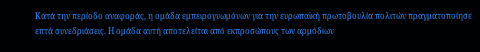Κατά την περίοδο αναφοράς, η ομάδα εμπειρογνωμόνων για την ευρωπαϊκή πρωτοβουλία πολιτών πραγματοποίησε επτά συνεδριάσεις. Η ομάδα αυτή αποτελείται από εκπροσώπους των αρμόδιων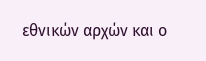εθνικών αρχών και ο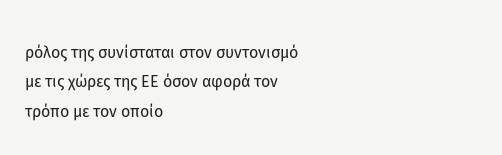ρόλος της συνίσταται στον συντονισμό με τις χώρες της ΕΕ όσον αφορά τον τρόπο με τον οποίο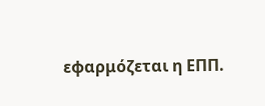εφαρμόζεται η ΕΠΠ.